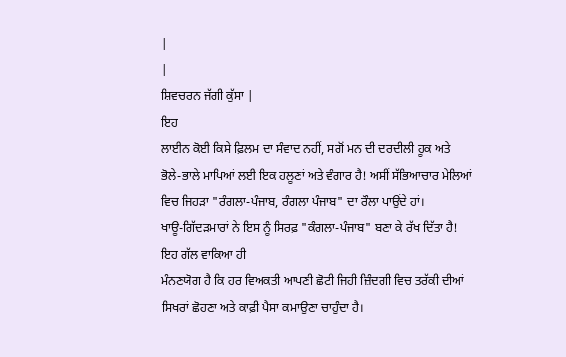|
|
ਸ਼ਿਵਚਰਨ ਜੱਗੀ ਕੁੱਸਾ |
ਇਹ
ਲਾਈਨ ਕੋਈ ਕਿਸੇ ਫ਼ਿਲਮ ਦਾ ਸੰਵਾਦ ਨਹੀਂ, ਸਗੋਂ ਮਨ ਦੀ ਦਰਦੀਲੀ ਹੂਕ ਅਤੇ
ਭੋਲੇ-ਭਾਲੇ ਮਾਪਿਆਂ ਲਈ ਇਕ ਹਲੂਣਾਂ ਅਤੇ ਵੰਗਾਰ ਹੈ! ਅਸੀਂ ਸੱਭਿਆਚਾਰ ਮੇਲਿਆਂ
ਵਿਚ ਜਿਹੜਾ "ਰੰਗਲਾ-ਪੰਜਾਬ, ਰੰਗਲਾ ਪੰਜਾਬ" ਦਾ ਰੌਲਾ ਪਾਉਂਦੇ ਹਾਂ।
ਖਾਊ-ਗਿੱਦੜਮਾਰਾਂ ਨੇ ਇਸ ਨੂੰ ਸਿਰਫ਼ "ਕੰਗਲਾ-ਪੰਜਾਬ" ਬਣਾ ਕੇ ਰੱਖ ਦਿੱਤਾ ਹੈ!
ਇਹ ਗੱਲ ਵਾਕਿਆ ਹੀ
ਮੰਨਣਯੋਗ ਹੈ ਕਿ ਹਰ ਵਿਅਕਤੀ ਆਪਣੀ ਛੋਟੀ ਜਿਹੀ ਜ਼ਿੰਦਗੀ ਵਿਚ ਤਰੱਕੀ ਦੀਆਂ
ਸਿਖਰਾਂ ਛੋਹਣਾ ਅਤੇ ਕਾਫ਼ੀ ਪੈਸਾ ਕਮਾਉਣਾ ਚਾਹੁੰਦਾ ਹੈ।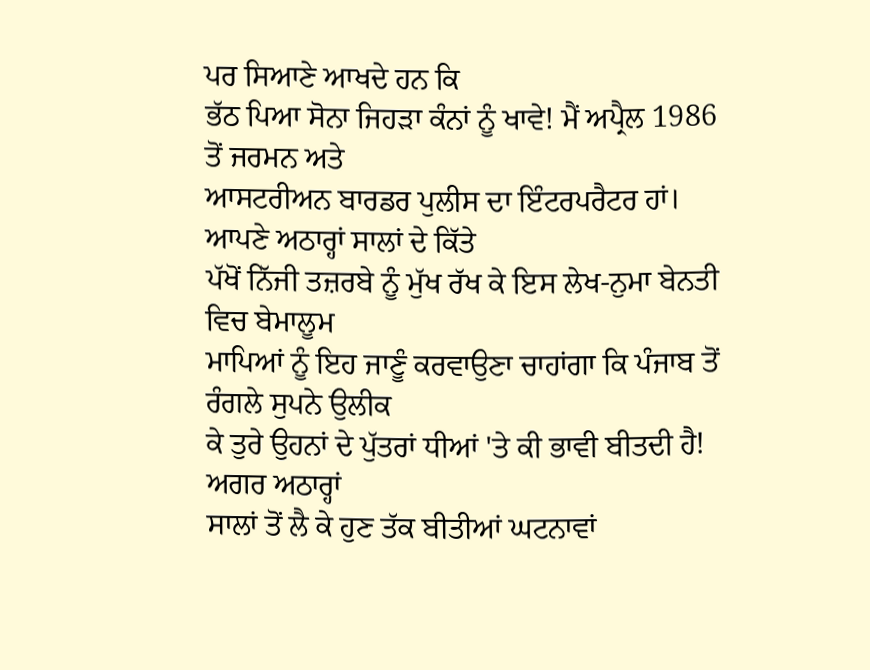ਪਰ ਸਿਆਣੇ ਆਖਦੇ ਹਨ ਕਿ
ਭੱਠ ਪਿਆ ਸੋਨਾ ਜਿਹੜਾ ਕੰਨਾਂ ਨੂੰ ਖਾਵੇ! ਮੈਂ ਅਪ੍ਰੈਲ 1986 ਤੋਂ ਜਰਮਨ ਅਤੇ
ਆਸਟਰੀਅਨ ਬਾਰਡਰ ਪੁਲੀਸ ਦਾ ਇੰਟਰਪਰੈਟਰ ਹਾਂ। ਆਪਣੇ ਅਠਾਰ੍ਹਾਂ ਸਾਲਾਂ ਦੇ ਕਿੱਤੇ
ਪੱਖੋਂ ਨਿੱਜੀ ਤਜ਼ਰਬੇ ਨੂੰ ਮੁੱਖ ਰੱਖ ਕੇ ਇਸ ਲੇਖ-ਨੁਮਾ ਬੇਨਤੀ ਵਿਚ ਬੇਮਾਲੂਮ
ਮਾਪਿਆਂ ਨੂੰ ਇਹ ਜਾਣੂੰ ਕਰਵਾਉਣਾ ਚਾਹਾਂਗਾ ਕਿ ਪੰਜਾਬ ਤੋਂ ਰੰਗਲੇ ਸੁਪਨੇ ਉਲੀਕ
ਕੇ ਤੁਰੇ ਉਹਨਾਂ ਦੇ ਪੁੱਤਰਾਂ ਧੀਆਂ 'ਤੇ ਕੀ ਭਾਵੀ ਬੀਤਦੀ ਹੈ! ਅਗਰ ਅਠਾਰ੍ਹਾਂ
ਸਾਲਾਂ ਤੋਂ ਲੈ ਕੇ ਹੁਣ ਤੱਕ ਬੀਤੀਆਂ ਘਟਨਾਵਾਂ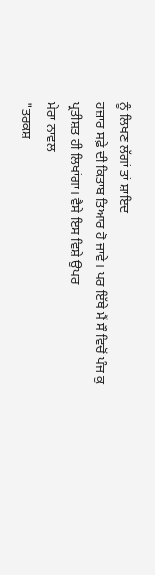ਨੂੰ ਲਿਖਣ ਲੱਗਾਂ ਤਾਂ ਸ਼ਾਇਦ
ਹਜ਼ਾਰ ਸਫ਼ੇ ਦੀ ਕਿਤਾਬ ਤਿਆਰ ਹੋ ਜਾਵੇ। ਪਰ ਇੱਥੇ ਮੈਂ ਸੌ ਵਿਚੋਂ ਪੰਜ ਕੁ
ਪ੍ਰਤੀਸ਼ਤ ਹੀ ਲਿਖਾਂਗਾ। ਵੈਸੇ ਇਸ ਵਿਸ਼ੇ ਉਪਰ
ਮੇਰਾ ਨਾਵਲ
"ਤਰਕਸ਼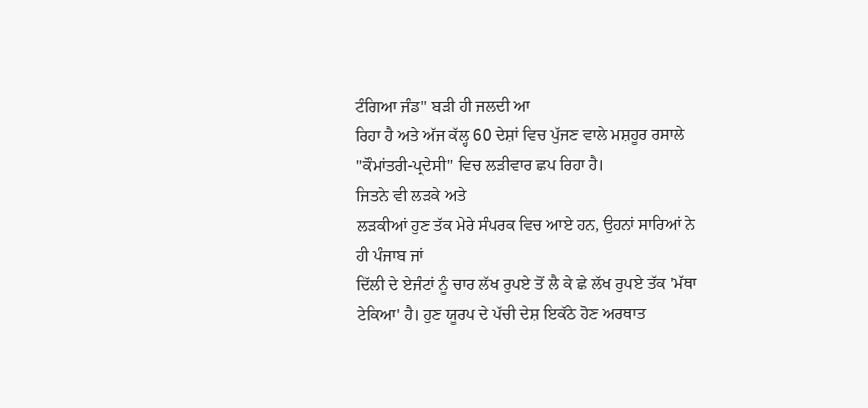ਟੰਗਿਆ ਜੰਡ" ਬੜੀ ਹੀ ਜਲਦੀ ਆ
ਰਿਹਾ ਹੈ ਅਤੇ ਅੱਜ ਕੱਲ੍ਹ 60 ਦੇਸ਼ਾਂ ਵਿਚ ਪੁੱਜਣ ਵਾਲੇ ਮਸ਼ਹੂਰ ਰਸਾਲੇ
"ਕੌਮਾਂਤਰੀ-ਪ੍ਰਦੇਸੀ" ਵਿਚ ਲੜੀਵਾਰ ਛਪ ਰਿਹਾ ਹੈ।
ਜਿਤਨੇ ਵੀ ਲੜਕੇ ਅਤੇ
ਲੜਕੀਆਂ ਹੁਣ ਤੱਕ ਮੇਰੇ ਸੰਪਰਕ ਵਿਚ ਆਏ ਹਨ, ਉਹਨਾਂ ਸਾਰਿਆਂ ਨੇ ਹੀ ਪੰਜਾਬ ਜਾਂ
ਦਿੱਲੀ ਦੇ ਏਜੰਟਾਂ ਨੂੰ ਚਾਰ ਲੱਖ ਰੁਪਏ ਤੋਂ ਲੈ ਕੇ ਛੇ ਲੱਖ ਰੁਪਏ ਤੱਕ 'ਮੱਥਾ
ਟੇਕਿਆ' ਹੈ। ਹੁਣ ਯੂਰਪ ਦੇ ਪੱਚੀ ਦੇਸ਼ ਇਕੱਠੇ ਹੋਣ ਅਰਥਾਤ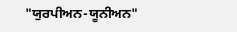"ਯੁਰਪੀਅਨ-ਯੂਨੀਅਨ"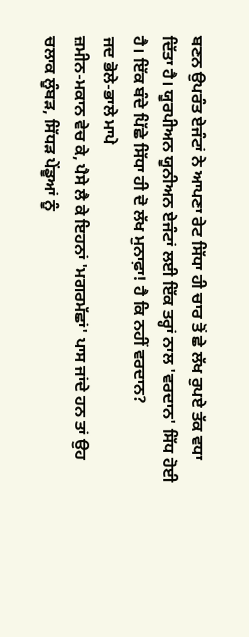ਬਣਨ ਉਪਰੰਤ ਏਜੰਟਾਂ ਨੇ ਆਪਣਾ ਰੇਟ ਸਿੱਧਾ ਹੀ ਚਾਰ ਤੋਂ ਛੇ ਲੱਖ ਰੁਪਏ ਤੱਕ ਵਧਾ
ਦਿੱਤਾ ਹੈ। ਯੂਰਪੀਅਨ ਯੂਨੀਅਨ ਏਜੰਟਾਂ ਲਈ ਇੱਕ ਤਰ੍ਹਾਂ ਨਾਲ 'ਵਰਦਾਨ' ਸਿੱਧ ਹੋਈ
ਹੈ। ਇੱਕ ਬੰਦੇ ਪਿੱਛੇ ਸਿੱਧਾ ਹੀ ਦੋ ਲੱਖ ਮੁਨਾਫ਼ਾ! ਹੈ ਕਿ ਨਹੀਂ ਵਰਦਾਨ?
ਜਦ ਭੋਲੇ-ਭਾਲੇ ਮਾਪੇ
ਜ਼ਮੀਨ-ਮਕਾਨ ਵੇਚ ਕੇ, ਪੈਸੇ ਲੈ ਕੇ ਇਹਨਾਂ 'ਮਗਰਮੱਛਾਂ' ਪਾਸ ਜਾਂਦੇ ਹਨ ਤਾਂ ਉਹ
ਚਲਾਕ ਲੂੰਬੜ, ਸਿੱਧੜ ਪੇਂਡੂਆਂ ਨੂੰ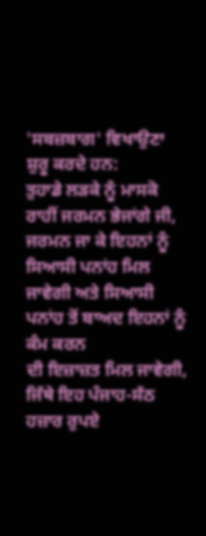'ਸਬਜ਼ਬਾਗ' ਵਿਖਾਉਣਾ ਸ਼ੁਰੂ ਕਰਦੇ ਹਨ:
ਤੁਹਾਡੇ ਲੜਕੇ ਨੂੰ ਮਾਸਕੋ ਰਾਹੀਂ ਜਰਮਨ ਭੇਜਾਂਗੇ ਜੀ, ਜਰਮਨ ਜਾ ਕੇ ਇਹਨਾਂ ਨੂੰ
ਸਿਆਸੀ ਪਨਾਂਹ ਮਿਲ ਜਾਵੇਗੀ ਅਤੇ ਸਿਆਸੀ ਪਨਾਂਹ ਤੋਂ ਬਾਅਦ ਇਹਨਾਂ ਨੂੰ ਕੰਮ ਕਰਨ
ਦੀ ਇਜ਼ਾਜ਼ਤ ਮਿਲ ਜਾਵੇਗੀ, ਜਿੱਥੇ ਇਹ ਪੰਜਾਹ-ਸੱਠ ਹਜ਼ਾਰ ਰੁਪਏ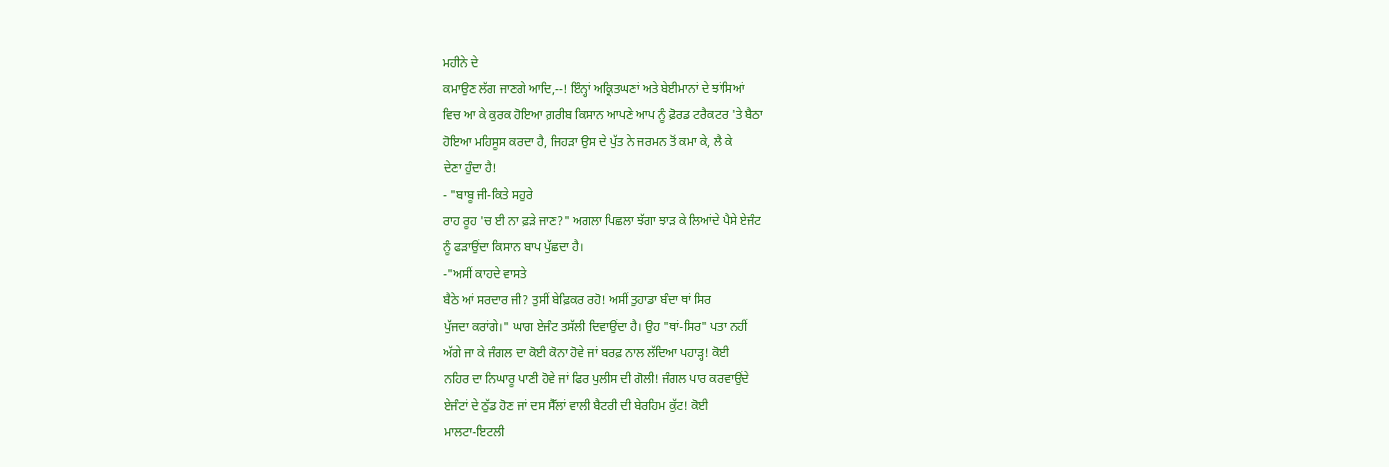ਮਹੀਨੇ ਦੇ
ਕਮਾਉਣ ਲੱਗ ਜਾਣਗੇ ਆਦਿ,--! ਇੰਨ੍ਹਾਂ ਅਕ੍ਰਿਤਘਣਾਂ ਅਤੇ ਬੇਈਮਾਨਾਂ ਦੇ ਝਾਂਸਿਆਂ
ਵਿਚ ਆ ਕੇ ਕੁਰਕ ਹੋਇਆ ਗ਼ਰੀਬ ਕਿਸਾਨ ਆਪਣੇ ਆਪ ਨੂੰ ਫ਼ੋਰਡ ਟਰੈਕਟਰ 'ਤੇ ਬੈਠਾ
ਹੋਇਆ ਮਹਿਸੂਸ ਕਰਦਾ ਹੈ, ਜਿਹੜਾ ਉਸ ਦੇ ਪੁੱਤ ਨੇ ਜਰਮਨ ਤੋਂ ਕਮਾ ਕੇ, ਲੈ ਕੇ
ਦੇਣਾ ਹੁੰਦਾ ਹੈ!
- "ਬਾਬੂ ਜੀ-ਕਿਤੇ ਸਹੁਰੇ
ਰਾਹ ਰੂਹ 'ਚ ਈ ਨਾ ਫ਼ੜੇ ਜਾਣ?" ਅਗਲਾ ਪਿਛਲਾ ਝੱਗਾ ਝਾੜ ਕੇ ਲਿਆਂਦੇ ਪੈਸੇ ਏਜੰਟ
ਨੂੰ ਫੜਾਉਂਦਾ ਕਿਸਾਨ ਬਾਪ ਪੁੱਛਦਾ ਹੈ।
-"ਅਸੀਂ ਕਾਹਦੇ ਵਾਸਤੇ
ਬੈਠੇ ਆਂ ਸਰਦਾਰ ਜੀ? ਤੁਸੀਂ ਬੇਫ਼ਿਕਰ ਰਹੋ! ਅਸੀਂ ਤੁਹਾਡਾ ਬੰਦਾ ਥਾਂ ਸਿਰ
ਪੁੱਜਦਾ ਕਰਾਂਗੇ।" ਘਾਗ ਏਜੰਟ ਤਸੱਲੀ ਦਿਵਾਉਂਦਾ ਹੈ। ਉਹ "ਥਾਂ-ਸਿਰ" ਪਤਾ ਨਹੀਂ
ਅੱਗੇ ਜਾ ਕੇ ਜੰਗਲ ਦਾ ਕੋਈ ਕੋਨਾ ਹੋਵੇ ਜਾਂ ਬਰਫ਼ ਨਾਲ ਲੱਦਿਆ ਪਹਾੜ੍ਹ! ਕੋਈ
ਨਹਿਰ ਦਾ ਨਿਘਾਰੂ ਪਾਣੀ ਹੋਵੇ ਜਾਂ ਫਿਰ ਪੁਲੀਸ ਦੀ ਗੋਲੀ! ਜੰਗਲ ਪਾਰ ਕਰਵਾਉਂਦੇ
ਏਜੰਟਾਂ ਦੇ ਠੁੱਡ ਹੋਣ ਜਾਂ ਦਸ ਸੈੱਲਾਂ ਵਾਲੀ ਬੈਟਰੀ ਦੀ ਬੇਰਹਿਮ ਕੁੱਟ! ਕੋਈ
ਮਾਲਟਾ-ਇਟਲੀ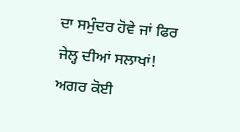ਦਾ ਸਮੁੰਦਰ ਹੋਵੇ ਜਾਂ ਫਿਰ ਜੇਲ੍ਹ ਦੀਆਂ ਸਲਾਖਾਂ!
ਅਗਰ ਕੋਈ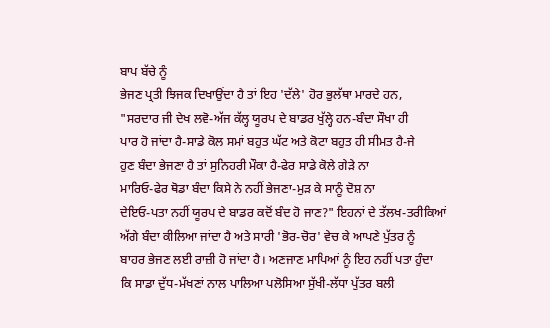ਬਾਪ ਬੱਚੇ ਨੂੰ
ਭੇਜਣ ਪ੍ਰਤੀ ਝਿਜਕ ਦਿਖਾਉਂਦਾ ਹੈ ਤਾਂ ਇਹ 'ਦੱਲੇ' ਹੋਰ ਭੁਲੱਥਾ ਮਾਰਦੇ ਹਨ,
"ਸਰਦਾਰ ਜੀ ਦੇਖ ਲਵੋ-ਅੱਜ ਕੱਲ੍ਹ ਯੂਰਪ ਦੇ ਬਾਡਰ ਖੁੱਲ੍ਹੇ ਹਨ-ਬੰਦਾ ਸੌਖਾ ਹੀ
ਪਾਰ ਹੋ ਜਾਂਦਾ ਹੈ-ਸਾਡੇ ਕੋਲ ਸਮਾਂ ਬਹੁਤ ਘੱਟ ਅਤੇ ਕੋਟਾ ਬਹੁਤ ਹੀ ਸੀਮਤ ਹੈ-ਜੇ
ਹੁਣ ਬੰਦਾ ਭੇਜਣਾ ਹੈ ਤਾਂ ਸੁਨਿਹਰੀ ਮੌਕਾ ਹੈ-ਫੇਰ ਸਾਡੇ ਕੋਲੇ ਗੇੜੇ ਨਾ
ਮਾਰਿਓ-ਫੇਰ ਥੋਡਾ ਬੰਦਾ ਕਿਸੇ ਨੇ ਨਹੀਂ ਭੇਜਣਾ-ਮੁੜ ਕੇ ਸਾਨੂੰ ਦੋਸ਼ ਨਾ
ਦੇਇਓ-ਪਤਾ ਨਹੀਂ ਯੂਰਪ ਦੇ ਬਾਡਰ ਕਦੋਂ ਬੰਦ ਹੋ ਜਾਣ?" ਇਹਨਾਂ ਦੇ ਤੱਲਖ-ਤਰੀਕਿਆਂ
ਅੱਗੇ ਬੰਦਾ ਕੀਲਿਆ ਜਾਂਦਾ ਹੈ ਅਤੇ ਸਾਰੀ 'ਭੋਰ-ਚੋਰ' ਵੇਚ ਕੇ ਆਪਣੇ ਪੁੱਤਰ ਨੂੰ
ਬਾਹਰ ਭੇਜਣ ਲਈ ਰਾਜ਼ੀ ਹੋ ਜਾਂਦਾ ਹੈ। ਅਣਜਾਣ ਮਾਪਿਆਂ ਨੂੰ ਇਹ ਨਹੀਂ ਪਤਾ ਹੁੰਦਾ
ਕਿ ਸਾਡਾ ਦੁੱਧ-ਮੱਖਣਾਂ ਨਾਲ ਪਾਲਿਆ ਪਲੋਸਿਆ ਸੁੱਖੀ-ਲੱਧਾ ਪੁੱਤਰ ਬਲੀ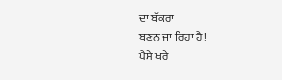ਦਾ ਬੱਕਰਾ
ਬਣਨ ਜਾ ਰਿਹਾ ਹੈ!
ਪੈਸੇ ਖਰੇ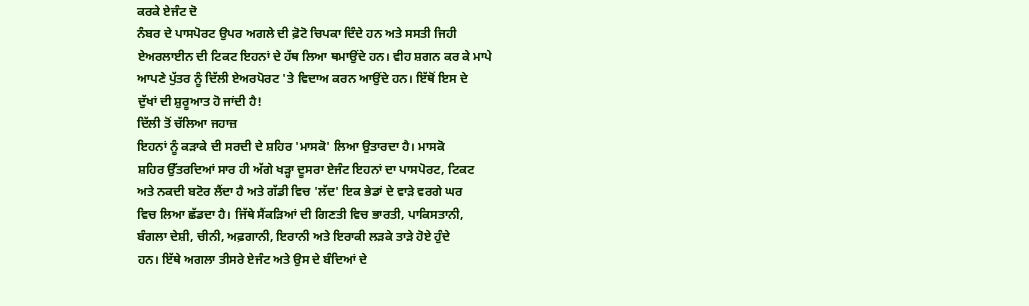ਕਰਕੇ ਏਜੰਟ ਦੋ
ਨੰਬਰ ਦੇ ਪਾਸਪੋਰਟ ਉਪਰ ਅਗਲੇ ਦੀ ਫ਼ੋਟੋ ਚਿਪਕਾ ਦਿੰਦੇ ਹਨ ਅਤੇ ਸਸਤੀ ਜਿਹੀ
ਏਅਰਲਾਈਨ ਦੀ ਟਿਕਟ ਇਹਨਾਂ ਦੇ ਹੱਥ ਲਿਆ ਥਮਾਉਂਦੇ ਹਨ। ਵੀਹ ਸ਼ਗਨ ਕਰ ਕੇ ਮਾਪੇ
ਆਪਣੇ ਪੁੱਤਰ ਨੂੰ ਦਿੱਲੀ ਏਅਰਪੋਰਟ 'ਤੇ ਵਿਦਾਅ ਕਰਨ ਆਉਂਦੇ ਹਨ। ਇੱਥੋਂ ਇਸ ਦੇ
ਦੁੱਖਾਂ ਦੀ ਸ਼ੁਰੂਆਤ ਹੋ ਜਾਂਦੀ ਹੈ!
ਦਿੱਲੀ ਤੋਂ ਚੱਲਿਆ ਜਹਾਜ਼
ਇਹਨਾਂ ਨੂੰ ਕੜਾਕੇ ਦੀ ਸਰਦੀ ਦੇ ਸ਼ਹਿਰ 'ਮਾਸਕੋ' ਲਿਆ ਉਤਾਰਦਾ ਹੈ। ਮਾਸਕੋ
ਸ਼ਹਿਰ ਉੱਤਰਦਿਆਂ ਸਾਰ ਹੀ ਅੱਗੇ ਖੜ੍ਹਾ ਦੂਸਰਾ ਏਜੰਟ ਇਹਨਾਂ ਦਾ ਪਾਸਪੋਰਟ, ਟਿਕਟ
ਅਤੇ ਨਕਦੀ ਬਟੋਰ ਲੈਂਦਾ ਹੈ ਅਤੇ ਗੱਡੀ ਵਿਚ 'ਲੱਦ' ਇਕ ਭੇਡਾਂ ਦੇ ਵਾੜੇ ਵਰਗੇ ਘਰ
ਵਿਚ ਲਿਆ ਛੱਡਦਾ ਹੈ। ਜਿੱਥੇ ਸੈਂਕੜਿਆਂ ਦੀ ਗਿਣਤੀ ਵਿਚ ਭਾਰਤੀ, ਪਾਕਿਸਤਾਨੀ,
ਬੰਗਲਾ ਦੇਸ਼ੀ, ਚੀਨੀ, ਅਫ਼ਗਾਨੀ, ਇਰਾਨੀ ਅਤੇ ਇਰਾਕੀ ਲੜਕੇ ਤਾੜੇ ਹੋਏ ਹੁੰਦੇ
ਹਨ। ਇੱਥੇ ਅਗਲਾ ਤੀਸਰੇ ਏਜੰਟ ਅਤੇ ਉਸ ਦੇ ਬੰਦਿਆਂ ਦੇ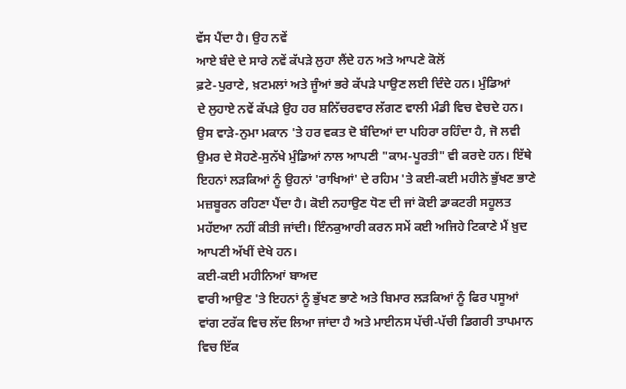ਵੱਸ ਪੈਂਦਾ ਹੈ। ਉਹ ਨਵੇਂ
ਆਏ ਬੰਦੇ ਦੇ ਸਾਰੇ ਨਵੇਂ ਕੱਪੜੇ ਲੁਹਾ ਲੈਂਦੇ ਹਨ ਅਤੇ ਆਪਣੇ ਕੋਲੋਂ
ਫ਼ਟੇ-ਪੁਰਾਣੇ, ਖ਼ਟਮਲਾਂ ਅਤੇ ਜੂੰਆਂ ਭਰੇ ਕੱਪੜੇ ਪਾਉਣ ਲਈ ਦਿੰਦੇ ਹਨ। ਮੁੰਡਿਆਂ
ਦੇ ਲੁਹਾਏ ਨਵੇਂ ਕੱਪੜੇ ਉਹ ਹਰ ਸ਼ਨਿੱਚਰਵਾਰ ਲੱਗਣ ਵਾਲੀ ਮੰਡੀ ਵਿਚ ਵੇਚਦੇ ਹਨ।
ਉਸ ਵਾੜੇ-ਨੁਮਾ ਮਕਾਨ 'ਤੇ ਹਰ ਵਕਤ ਦੋ ਬੰਦਿਆਂ ਦਾ ਪਹਿਰਾ ਰਹਿੰਦਾ ਹੈ, ਜੋ ਲਵੀ
ਉਮਰ ਦੇ ਸੋਹਣੇ-ਸੁਨੱਖੇ ਮੁੰਡਿਆਂ ਨਾਲ ਆਪਣੀ "ਕਾਮ-ਪੂਰਤੀ" ਵੀ ਕਰਦੇ ਹਨ। ਇੱਥੇ
ਇਹਨਾਂ ਲੜਕਿਆਂ ਨੂੰ ਉਹਨਾਂ 'ਰਾਖਿਆਂ' ਦੇ ਰਹਿਮ 'ਤੇ ਕਈ-ਕਈ ਮਹੀਨੇ ਭੁੱਖਣ ਭਾਣੇ
ਮਜ਼ਬੂਰਨ ਰਹਿਣਾ ਪੈਂਦਾ ਹੈ। ਕੋਈ ਨਹਾਉਣ ਧੋਣ ਦੀ ਜਾਂ ਕੋਈ ਡਾਕਟਰੀ ਸਹੂਲਤ
ਮਹੱੲਆ ਨਹੀਂ ਕੀਤੀ ਜਾਂਦੀ। ਇੰਨਕੁਆਰੀ ਕਰਨ ਸਮੇਂ ਕਈ ਅਜਿਹੇ ਟਿਕਾਣੇ ਮੈਂ ਖ਼ੁਦ
ਆਪਣੀ ਅੱਖੀਂ ਦੇਖੇ ਹਨ।
ਕਈ-ਕਈ ਮਹੀਨਿਆਂ ਬਾਅਦ
ਵਾਰੀ ਆਉਣ 'ਤੇ ਇਹਨਾਂ ਨੂੰ ਭੁੱਖਣ ਭਾਣੇ ਅਤੇ ਬਿਮਾਰ ਲੜਕਿਆਂ ਨੂੰ ਫਿਰ ਪਸੂਆਂ
ਵਾਂਗ ਟਰੱਕ ਵਿਚ ਲੱਦ ਲਿਆ ਜਾਂਦਾ ਹੈ ਅਤੇ ਮਾਈਨਸ ਪੱਚੀ-ਪੱਚੀ ਡਿਗਰੀ ਤਾਪਮਾਨ
ਵਿਚ ਇੱਕ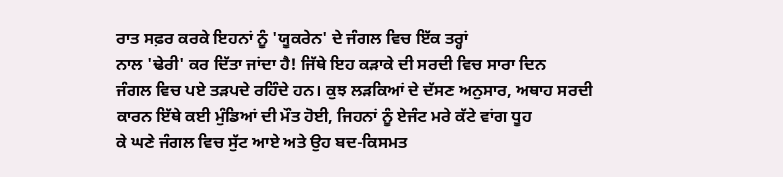ਰਾਤ ਸਫ਼ਰ ਕਰਕੇ ਇਹਨਾਂ ਨੂੰ 'ਯੂਕਰੇਨ' ਦੇ ਜੰਗਲ ਵਿਚ ਇੱਕ ਤਰ੍ਹਾਂ
ਨਾਲ 'ਢੇਰੀ' ਕਰ ਦਿੱਤਾ ਜਾਂਦਾ ਹੈ! ਜਿੱਥੇ ਇਹ ਕੜਾਕੇ ਦੀ ਸਰਦੀ ਵਿਚ ਸਾਰਾ ਦਿਨ
ਜੰਗਲ ਵਿਚ ਪਏ ਤੜਪਦੇ ਰਹਿੰਦੇ ਹਨ। ਕੁਝ ਲੜਕਿਆਂ ਦੇ ਦੱਸਣ ਅਨੁਸਾਰ, ਅਥਾਹ ਸਰਦੀ
ਕਾਰਨ ਇੱਥੇ ਕਈ ਮੁੰਡਿਆਂ ਦੀ ਮੌਤ ਹੋਈ, ਜਿਹਨਾਂ ਨੂੰ ਏਜੰਟ ਮਰੇ ਕੱਟੇ ਵਾਂਗ ਧੂਹ
ਕੇ ਘਣੇ ਜੰਗਲ ਵਿਚ ਸੁੱਟ ਆਏ ਅਤੇ ਉਹ ਬਦ-ਕਿਸਮਤ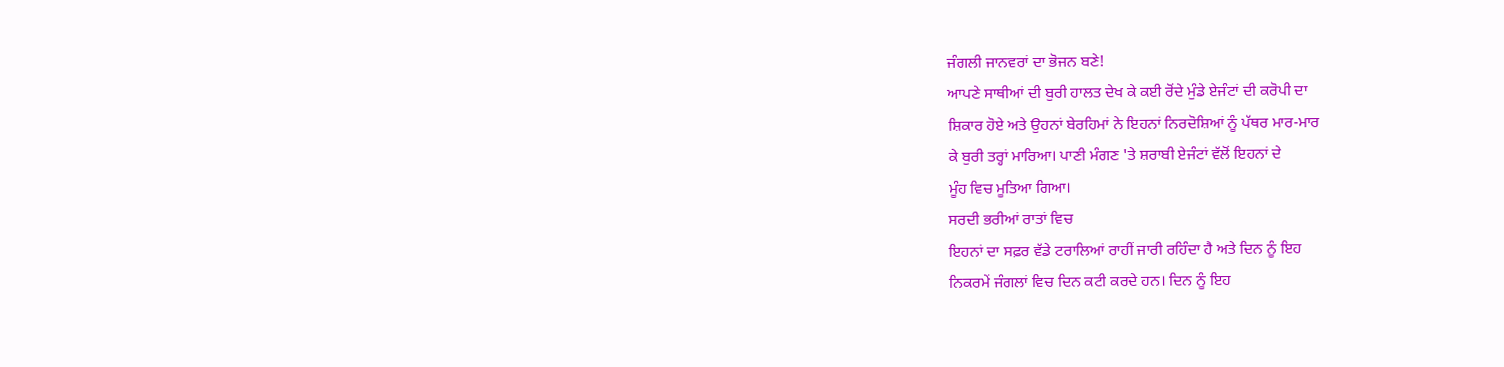ਜੰਗਲੀ ਜਾਨਵਰਾਂ ਦਾ ਭੋਜਨ ਬਣੇ!
ਆਪਣੇ ਸਾਥੀਆਂ ਦੀ ਬੁਰੀ ਹਾਲਤ ਦੇਖ ਕੇ ਕਈ ਰੋਂਦੇ ਮੁੰਡੇ ਏਜੰਟਾਂ ਦੀ ਕਰੋਪੀ ਦਾ
ਸ਼ਿਕਾਰ ਹੋਏ ਅਤੇ ਉਹਨਾਂ ਬੇਰਹਿਮਾਂ ਨੇ ਇਹਨਾਂ ਨਿਰਦੋਸ਼ਿਆਂ ਨੂੰ ਪੱਥਰ ਮਾਰ-ਮਾਰ
ਕੇ ਬੁਰੀ ਤਰ੍ਹਾਂ ਮਾਰਿਆ। ਪਾਣੀ ਮੰਗਣ 'ਤੇ ਸ਼ਰਾਬੀ ਏਜੰਟਾਂ ਵੱਲੋਂ ਇਹਨਾਂ ਦੇ
ਮੂੰਹ ਵਿਚ ਮੂਤਿਆ ਗਿਆ।
ਸਰਦੀ ਭਰੀਆਂ ਰਾਤਾਂ ਵਿਚ
ਇਹਨਾਂ ਦਾ ਸਫ਼ਰ ਵੱਡੇ ਟਰਾਲਿਆਂ ਰਾਹੀਂ ਜਾਰੀ ਰਹਿੰਦਾ ਹੈ ਅਤੇ ਦਿਨ ਨੂੰ ਇਹ
ਨਿਕਰਮੇਂ ਜੰਗਲਾਂ ਵਿਚ ਦਿਨ ਕਟੀ ਕਰਦੇ ਹਨ। ਦਿਨ ਨੂੰ ਇਹ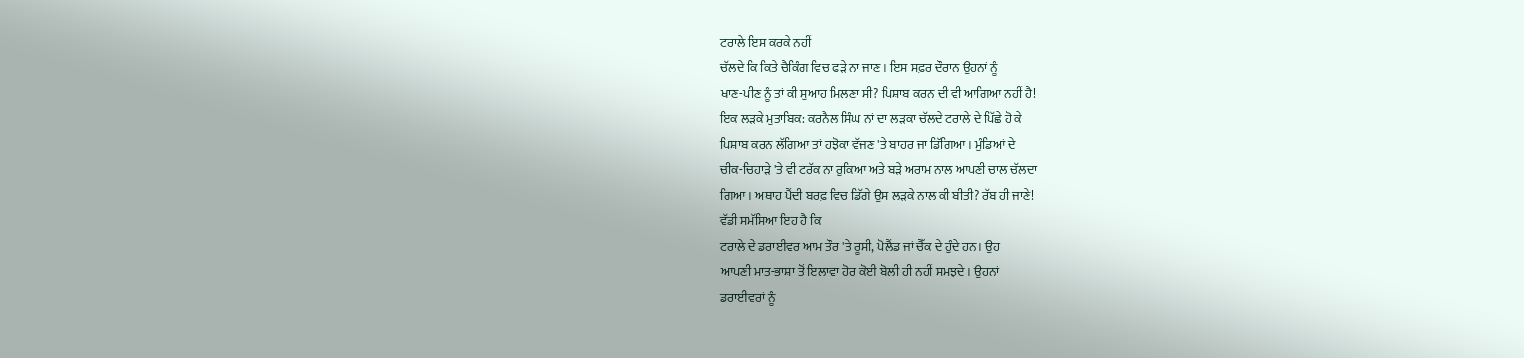ਟਰਾਲੇ ਇਸ ਕਰਕੇ ਨਹੀਂ
ਚੱਲਦੇ ਕਿ ਕਿਤੇ ਚੈਕਿੰਗ ਵਿਚ ਫੜੇ ਨਾ ਜਾਣ। ਇਸ ਸਫ਼ਰ ਦੌਰਾਨ ਉਹਨਾਂ ਨੂੰ
ਖਾਣ-ਪੀਣ ਨੂੰ ਤਾਂ ਕੀ ਸੁਆਹ ਮਿਲਣਾ ਸੀ? ਪਿਸ਼ਾਬ ਕਰਨ ਦੀ ਵੀ ਆਗਿਆ ਨਹੀਂ ਹੈ!
ਇਕ ਲੜਕੇ ਮੁਤਾਬਿਕ: ਕਰਨੈਲ ਸਿੰਘ ਨਾਂ ਦਾ ਲੜਕਾ ਚੱਲਦੇ ਟਰਾਲੇ ਦੇ ਪਿੱਛੇ ਹੋ ਕੇ
ਪਿਸ਼ਾਬ ਕਰਨ ਲੱਗਿਆ ਤਾਂ ਹਝੋਕਾ ਵੱਜਣ 'ਤੇ ਬਾਹਰ ਜਾ ਡਿੱਗਿਆ। ਮੁੰਡਿਆਂ ਦੇ
ਚੀਕ-ਚਿਹਾੜੇ 'ਤੇ ਵੀ ਟਰੱਕ ਨਾ ਰੁਕਿਆ ਅਤੇ ਬੜੇ ਅਰਾਮ ਨਾਲ ਆਪਣੀ ਚਾਲ ਚੱਲਦਾ
ਗਿਆ। ਅਥਾਹ ਪੈਂਦੀ ਬਰਫ਼ ਵਿਚ ਡਿੱਗੇ ਉਸ ਲੜਕੇ ਨਾਲ ਕੀ ਬੀਤੀ? ਰੱਬ ਹੀ ਜਾਣੇ!
ਵੱਡੀ ਸਮੱਸਿਆ ਇਹ ਹੈ ਕਿ
ਟਰਾਲੇ ਦੇ ਡਰਾਈਵਰ ਆਮ ਤੌਰ 'ਤੇ ਰੂਸੀ, ਪੋਲੈਂਡ ਜਾਂ ਚੈੱਕ ਦੇ ਹੁੰਦੇ ਹਨ। ਉਹ
ਆਪਣੀ ਮਾਤ-ਭਾਸ਼ਾ ਤੋਂ ਇਲਾਵਾ ਹੋਰ ਕੋਈ ਬੋਲੀ ਹੀ ਨਹੀਂ ਸਮਝਦੇ। ਉਹਨਾਂ
ਡਰਾਈਵਰਾਂ ਨੂੰ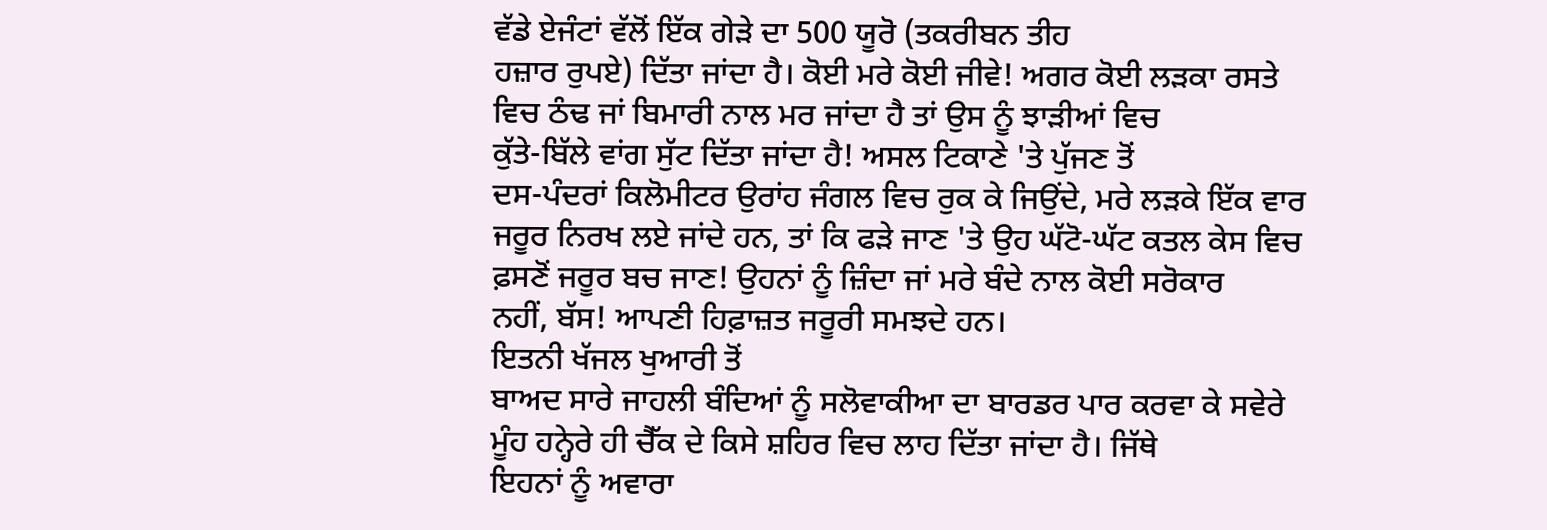ਵੱਡੇ ਏਜੰਟਾਂ ਵੱਲੋਂ ਇੱਕ ਗੇੜੇ ਦਾ 500 ਯੂਰੋ (ਤਕਰੀਬਨ ਤੀਹ
ਹਜ਼ਾਰ ਰੁਪਏ) ਦਿੱਤਾ ਜਾਂਦਾ ਹੈ। ਕੋਈ ਮਰੇ ਕੋਈ ਜੀਵੇ! ਅਗਰ ਕੋਈ ਲੜਕਾ ਰਸਤੇ
ਵਿਚ ਠੰਢ ਜਾਂ ਬਿਮਾਰੀ ਨਾਲ ਮਰ ਜਾਂਦਾ ਹੈ ਤਾਂ ਉਸ ਨੂੰ ਝਾੜੀਆਂ ਵਿਚ
ਕੁੱਤੇ-ਬਿੱਲੇ ਵਾਂਗ ਸੁੱਟ ਦਿੱਤਾ ਜਾਂਦਾ ਹੈ! ਅਸਲ ਟਿਕਾਣੇ 'ਤੇ ਪੁੱਜਣ ਤੋਂ
ਦਸ-ਪੰਦਰਾਂ ਕਿਲੋਮੀਟਰ ਉਰਾਂਹ ਜੰਗਲ ਵਿਚ ਰੁਕ ਕੇ ਜਿਉਂਦੇ, ਮਰੇ ਲੜਕੇ ਇੱਕ ਵਾਰ
ਜਰੂਰ ਨਿਰਖ ਲਏ ਜਾਂਦੇ ਹਨ, ਤਾਂ ਕਿ ਫੜੇ ਜਾਣ 'ਤੇ ਉਹ ਘੱਟੋ-ਘੱਟ ਕਤਲ ਕੇਸ ਵਿਚ
ਫ਼ਸਣੋਂ ਜਰੂਰ ਬਚ ਜਾਣ! ਉਹਨਾਂ ਨੂੰ ਜ਼ਿੰਦਾ ਜਾਂ ਮਰੇ ਬੰਦੇ ਨਾਲ ਕੋਈ ਸਰੋਕਾਰ
ਨਹੀਂ, ਬੱਸ! ਆਪਣੀ ਹਿਫ਼ਾਜ਼ਤ ਜਰੂਰੀ ਸਮਝਦੇ ਹਨ।
ਇਤਨੀ ਖੱਜਲ ਖੁਆਰੀ ਤੋਂ
ਬਾਅਦ ਸਾਰੇ ਜਾਹਲੀ ਬੰਦਿਆਂ ਨੂੰ ਸਲੋਵਾਕੀਆ ਦਾ ਬਾਰਡਰ ਪਾਰ ਕਰਵਾ ਕੇ ਸਵੇਰੇ
ਮੂੰਹ ਹਨ੍ਹੇਰੇ ਹੀ ਚੈੱਕ ਦੇ ਕਿਸੇ ਸ਼ਹਿਰ ਵਿਚ ਲਾਹ ਦਿੱਤਾ ਜਾਂਦਾ ਹੈ। ਜਿੱਥੇ
ਇਹਨਾਂ ਨੂੰ ਅਵਾਰਾ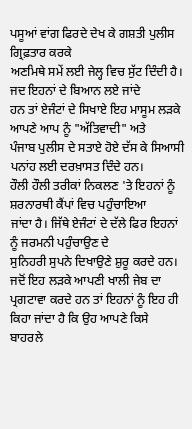ਪਸੂਆਂ ਵਾਂਗ ਫਿਰਦੇ ਦੇਖ ਕੇ ਗਸ਼ਤੀ ਪੁਲੀਸ ਗ੍ਰਿਫ਼ਤਾਰ ਕਰਕੇ
ਅਣਮਿਥੇ ਸਮੇਂ ਲਈ ਜੇਲ੍ਹ ਵਿਚ ਸੁੱਟ ਦਿੰਦੀ ਹੈ। ਜਦ ਇਹਨਾਂ ਦੇ ਬਿਆਨ ਲਏ ਜਾਂਦੇ
ਹਨ ਤਾਂ ਏਜੰਟਾਂ ਦੇ ਸਿਖਾਏ ਇਹ ਮਾਸੂਮ ਲੜਕੇ ਆਪਣੇ ਆਪ ਨੂੰ "ਅੱਤਿਵਾਦੀ" ਅਤੇ
ਪੰਜਾਬ ਪੁਲੀਸ ਦੇ ਸਤਾਏ ਹੋਏ ਦੱਸ ਕੇ ਸਿਆਸੀ ਪਨਾਂਹ ਲਈ ਦਰਖ਼ਾਸਤ ਦਿੰਦੇ ਹਨ।
ਹੌਲੀ ਹੌਲੀ ਤਰੀਕਾਂ ਨਿਕਲਣ 'ਤੇ ਇਹਨਾਂ ਨੂੰ ਸ਼ਰਨਾਰਥੀ ਕੈਂਪਾਂ ਵਿਚ ਪਹੁੰਚਾਇਆ
ਜਾਂਦਾ ਹੈ। ਜਿੱਥੇ ਏਜੰਟਾਂ ਦੇ ਦੱਲੇ ਫਿਰ ਇਹਨਾਂ ਨੂੰ ਜਰਮਨੀ ਪਹੁੰਚਾਉਣ ਦੇ
ਸੁਨਿਹਰੀ ਸੁਪਨੇ ਦਿਖਾਉਣੇ ਸ਼ੁਰੂ ਕਰਦੇ ਹਨ। ਜਦੋਂ ਇਹ ਲੜਕੇ ਆਪਣੀ ਖਾਲੀ ਜੇਬ ਦਾ
ਪ੍ਰਗਟਾਵਾ ਕਰਦੇ ਹਨ ਤਾਂ ਇਹਨਾਂ ਨੂੰ ਇਹ ਹੀ ਕਿਹਾ ਜਾਂਦਾ ਹੈ ਕਿ ਉਹ ਆਪਣੇ ਕਿਸੇ
ਬਾਹਰਲੇ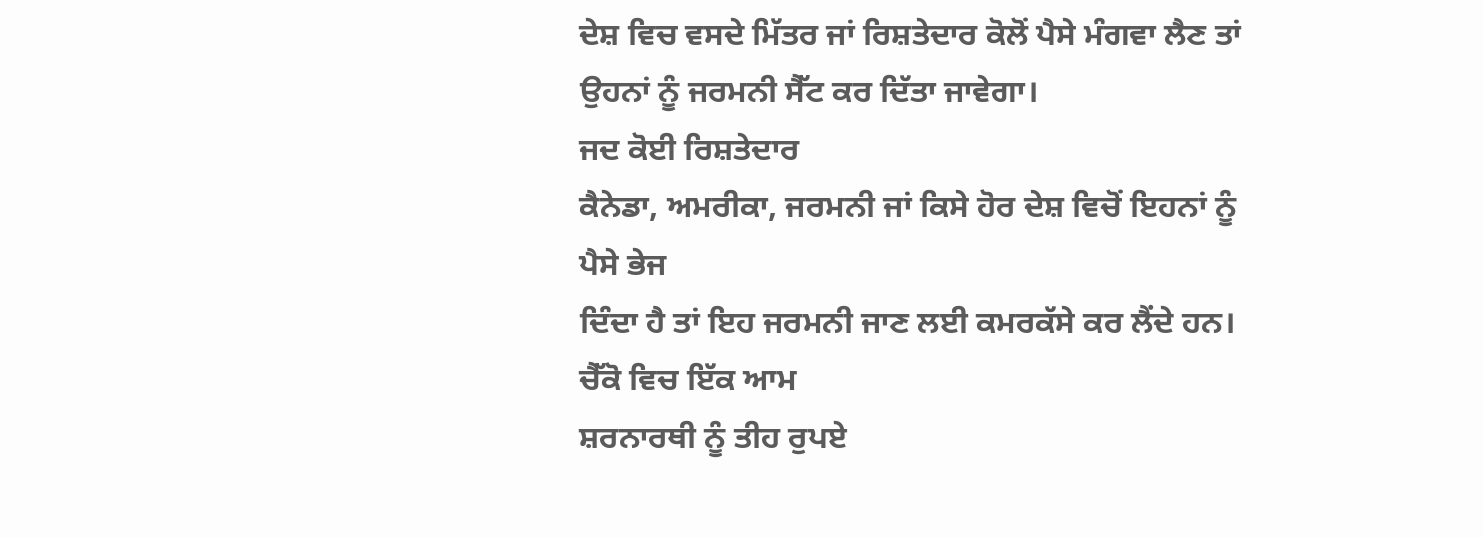ਦੇਸ਼ ਵਿਚ ਵਸਦੇ ਮਿੱਤਰ ਜਾਂ ਰਿਸ਼ਤੇਦਾਰ ਕੋਲੋਂ ਪੈਸੇ ਮੰਗਵਾ ਲੈਣ ਤਾਂ
ਉਹਨਾਂ ਨੂੰ ਜਰਮਨੀ ਸੈੱਟ ਕਰ ਦਿੱਤਾ ਜਾਵੇਗਾ।
ਜਦ ਕੋਈ ਰਿਸ਼ਤੇਦਾਰ
ਕੈਨੇਡਾ, ਅਮਰੀਕਾ, ਜਰਮਨੀ ਜਾਂ ਕਿਸੇ ਹੋਰ ਦੇਸ਼ ਵਿਚੋਂ ਇਹਨਾਂ ਨੂੰ ਪੈਸੇ ਭੇਜ
ਦਿੰਦਾ ਹੈ ਤਾਂ ਇਹ ਜਰਮਨੀ ਜਾਣ ਲਈ ਕਮਰਕੱਸੇ ਕਰ ਲੈਂਦੇ ਹਨ। ਚੈੱਕੋ ਵਿਚ ਇੱਕ ਆਮ
ਸ਼ਰਨਾਰਥੀ ਨੂੰ ਤੀਹ ਰੁਪਏ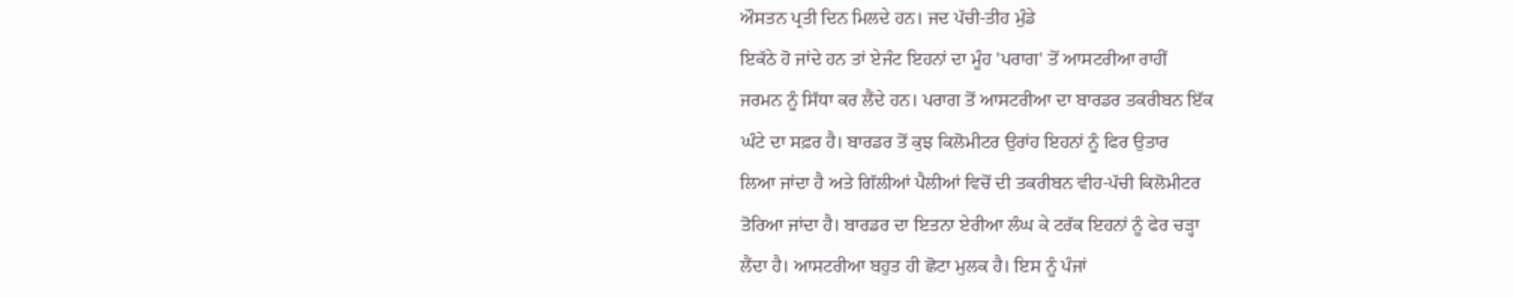ਔਸਤਨ ਪ੍ਰਤੀ ਦਿਨ ਮਿਲਦੇ ਹਨ। ਜਦ ਪੱਚੀ-ਤੀਹ ਮੁੰਡੇ
ਇਕੱਠੇ ਹੋ ਜਾਂਦੇ ਹਨ ਤਾਂ ਏਜੰਟ ਇਹਨਾਂ ਦਾ ਮੂੰਹ 'ਪਰਾਗ' ਤੋਂ ਆਸਟਰੀਆ ਰਾਹੀਂ
ਜਰਮਨ ਨੂੰ ਸਿੱਧਾ ਕਰ ਲੈਂਦੇ ਹਨ। ਪਰਾਗ ਤੋਂ ਆਸਟਰੀਆ ਦਾ ਬਾਰਡਰ ਤਕਰੀਬਨ ਇੱਕ
ਘੰਟੇ ਦਾ ਸਫ਼ਰ ਹੈ। ਬਾਰਡਰ ਤੋਂ ਕੁਝ ਕਿਲੋਮੀਟਰ ਉਰਾਂਹ ਇਹਨਾਂ ਨੂੰ ਫਿਰ ਉਤਾਰ
ਲਿਆ ਜਾਂਦਾ ਹੈ ਅਤੇ ਗਿੱਲੀਆਂ ਪੈਲੀਆਂ ਵਿਚੋਂ ਦੀ ਤਕਰੀਬਨ ਵੀਹ-ਪੱਚੀ ਕਿਲੋਮੀਟਰ
ਤੋਰਿਆ ਜਾਂਦਾ ਹੈ। ਬਾਰਡਰ ਦਾ ਇਤਨਾ ਏਰੀਆ ਲੰਘ ਕੇ ਟਰੱਕ ਇਹਨਾਂ ਨੂੰ ਫੇਰ ਚੜ੍ਹਾ
ਲੈਂਦਾ ਹੈ। ਆਸਟਰੀਆ ਬਹੁਤ ਹੀ ਛੋਟਾ ਮੁਲਕ ਹੈ। ਇਸ ਨੂੰ ਪੰਜਾਂ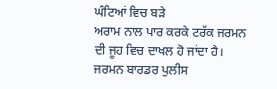ਘੰਟਿਆਂ ਵਿਚ ਬੜੇ
ਅਰਾਮ ਨਾਲ ਪਾਰ ਕਰਕੇ ਟਰੱਕ ਜਰਮਨ ਦੀ ਜੂਹ ਵਿਚ ਦਾਖਲ ਹੋ ਜਾਂਦਾ ਹੈ।
ਜਰਮਨ ਬਾਰਡਰ ਪੁਲੀਸ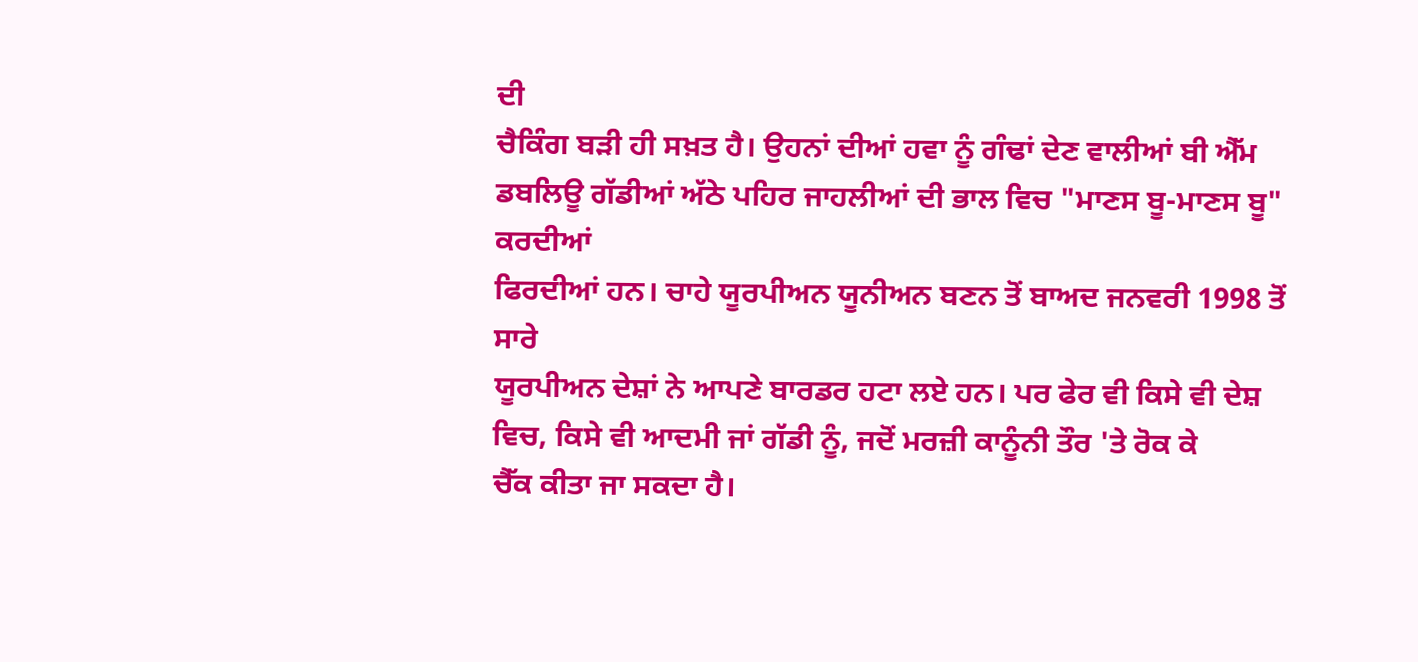ਦੀ
ਚੈਕਿੰਗ ਬੜੀ ਹੀ ਸਖ਼ਤ ਹੈ। ਉਹਨਾਂ ਦੀਆਂ ਹਵਾ ਨੂੰ ਗੰਢਾਂ ਦੇਣ ਵਾਲੀਆਂ ਬੀ ਐੱਮ
ਡਬਲਿਊ ਗੱਡੀਆਂ ਅੱਠੇ ਪਹਿਰ ਜਾਹਲੀਆਂ ਦੀ ਭਾਲ ਵਿਚ "ਮਾਣਸ ਬੂ-ਮਾਣਸ ਬੂ" ਕਰਦੀਆਂ
ਫਿਰਦੀਆਂ ਹਨ। ਚਾਹੇ ਯੂਰਪੀਅਨ ਯੂਨੀਅਨ ਬਣਨ ਤੋਂ ਬਾਅਦ ਜਨਵਰੀ 1998 ਤੋਂ ਸਾਰੇ
ਯੂਰਪੀਅਨ ਦੇਸ਼ਾਂ ਨੇ ਆਪਣੇ ਬਾਰਡਰ ਹਟਾ ਲਏ ਹਨ। ਪਰ ਫੇਰ ਵੀ ਕਿਸੇ ਵੀ ਦੇਸ਼
ਵਿਚ, ਕਿਸੇ ਵੀ ਆਦਮੀ ਜਾਂ ਗੱਡੀ ਨੂੰ, ਜਦੋਂ ਮਰਜ਼ੀ ਕਾਨੂੰਨੀ ਤੌਰ 'ਤੇ ਰੋਕ ਕੇ
ਚੈੱਕ ਕੀਤਾ ਜਾ ਸਕਦਾ ਹੈ।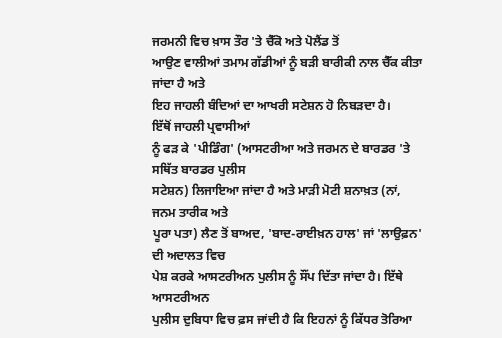ਜਰਮਨੀ ਵਿਚ ਖ਼ਾਸ ਤੌਰ 'ਤੇ ਚੈੱਕੋ ਅਤੇ ਪੋਲੈਂਡ ਤੋਂ
ਆਉਣ ਵਾਲੀਆਂ ਤਮਾਮ ਗੱਡੀਆਂ ਨੂੰ ਬੜੀ ਬਾਰੀਕੀ ਨਾਲ ਚੈੱਕ ਕੀਤਾ ਜਾਂਦਾ ਹੈ ਅਤੇ
ਇਹ ਜਾਹਲੀ ਬੰਦਿਆਂ ਦਾ ਆਖਰੀ ਸਟੇਸ਼ਨ ਹੋ ਨਿਬੜਦਾ ਹੈ।
ਇੱਥੋਂ ਜਾਹਲੀ ਪ੍ਰਵਾਸੀਆਂ
ਨੂੰ ਫੜ ਕੇ 'ਪੀਡਿੰਗ' (ਆਸਟਰੀਆ ਅਤੇ ਜਰਮਨ ਦੇ ਬਾਰਡਰ 'ਤੇ ਸਥਿੱਤ ਬਾਰਡਰ ਪੁਲੀਸ
ਸਟੇਸ਼ਨ) ਲਿਜਾਇਆ ਜਾਂਦਾ ਹੈ ਅਤੇ ਮਾੜੀ ਮੋਟੀ ਸ਼ਨਾਖ਼ਤ (ਨਾਂ, ਜਨਮ ਤਾਰੀਕ ਅਤੇ
ਪੂਰਾ ਪਤਾ) ਲੈਣ ਤੋਂ ਬਾਅਦ, 'ਬਾਦ-ਰਾਈਖ਼ਨ ਹਾਲ' ਜਾਂ 'ਲਾਉਫ਼ਨ' ਦੀ ਅਦਾਲਤ ਵਿਚ
ਪੇਸ਼ ਕਰਕੇ ਆਸਟਰੀਅਨ ਪੁਲੀਸ ਨੂੰ ਸੌਂਪ ਦਿੱਤਾ ਜਾਂਦਾ ਹੈ। ਇੱਥੇ ਆਸਟਰੀਅਨ
ਪੁਲੀਸ ਦੁਬਿਧਾ ਵਿਚ ਫ਼ਸ ਜਾਂਦੀ ਹੈ ਕਿ ਇਹਨਾਂ ਨੂੰ ਕਿੱਧਰ ਤੋਰਿਆ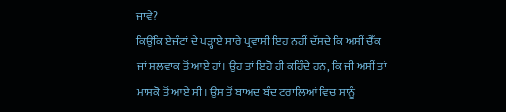ਜਾਵੇ?
ਕਿਉਂਕਿ ਏਜੰਟਾਂ ਦੇ ਪੜ੍ਹਾਏ ਸਾਰੇ ਪ੍ਰਵਾਸੀ ਇਹ ਨਹੀਂ ਦੱਸਦੇ ਕਿ ਅਸੀਂ ਚੈੱਕ
ਜਾਂ ਸਲਵਾਕ ਤੋਂ ਆਏ ਹਾਂ। ਉਹ ਤਾਂ ਇਹੋ ਹੀ ਕਹਿੰਦੇ ਹਨ, ਕਿ ਜੀ ਅਸੀਂ ਤਾਂ
ਮਾਸਕੋ ਤੋਂ ਆਏ ਸੀ। ਉਸ ਤੋਂ ਬਾਅਦ ਬੰਦ ਟਰਾਲਿਆਂ ਵਿਚ ਸਾਨੂੰ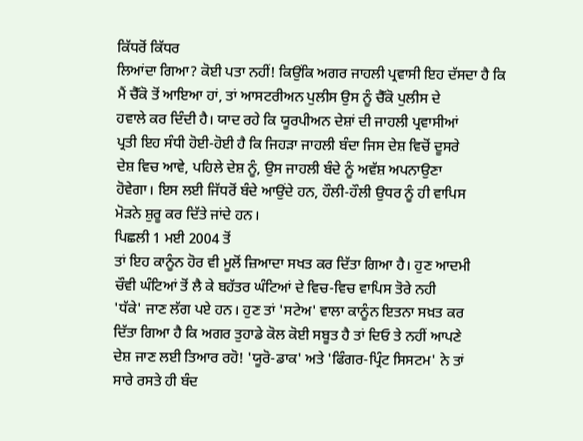ਕਿੱਧਰੋਂ ਕਿੱਧਰ
ਲਿਆਂਦਾ ਗਿਆ? ਕੋਈ ਪਤਾ ਨਹੀਂ! ਕਿਉਂਕਿ ਅਗਰ ਜਾਹਲੀ ਪ੍ਰਵਾਸੀ ਇਹ ਦੱਸਦਾ ਹੈ ਕਿ
ਮੈਂ ਚੈੱਕੋ ਤੋਂ ਆਇਆ ਹਾਂ, ਤਾਂ ਆਸਟਰੀਅਨ ਪੁਲੀਸ ਉਸ ਨੂੰ ਚੈੱਕੋ ਪੁਲੀਸ ਦੇ
ਹਵਾਲੇ ਕਰ ਦਿੰਦੀ ਹੈ। ਯਾਦ ਰਹੇ ਕਿ ਯੂਰਪੀਅਨ ਦੇਸ਼ਾਂ ਦੀ ਜਾਹਲੀ ਪ੍ਰਵਾਸੀਆਂ
ਪ੍ਰਤੀ ਇਹ ਸੰਧੀ ਹੋਈ-ਹੋਈ ਹੈ ਕਿ ਜਿਹੜਾ ਜਾਹਲੀ ਬੰਦਾ ਜਿਸ ਦੇਸ਼ ਵਿਚੋਂ ਦੂਸਰੇ
ਦੇਸ਼ ਵਿਚ ਆਵੇ, ਪਹਿਲੇ ਦੇਸ਼ ਨੂੰ, ਉਸ ਜਾਹਲੀ ਬੰਦੇ ਨੂੰ ਅਵੱਸ਼ ਅਪਨਾਉਣਾ
ਹੋਵੇਗਾ। ਇਸ ਲਈ ਜਿੱਧਰੋਂ ਬੰਦੇ ਆਉਂਦੇ ਹਨ, ਹੌਲੀ-ਹੌਲੀ ਉਧਰ ਨੂੰ ਹੀ ਵਾਪਿਸ
ਮੋੜਨੇ ਸ਼ੁਰੂ ਕਰ ਦਿੱਤੇ ਜਾਂਦੇ ਹਨ।
ਪਿਛਲੀ 1 ਮਈ 2004 ਤੋਂ
ਤਾਂ ਇਹ ਕਾਨੂੰਨ ਹੋਰ ਵੀ ਮੂਲੋਂ ਜ਼ਿਆਦਾ ਸਖਤ ਕਰ ਦਿੱਤਾ ਗਿਆ ਹੈ। ਹੁਣ ਆਦਮੀ
ਚੌਵੀ ਘੰਟਿਆਂ ਤੋਂ ਲੈ ਕੇ ਬਹੱਤਰ ਘੰਟਿਆਂ ਦੇ ਵਿਚ-ਵਿਚ ਵਾਪਿਸ ਤੋਰੇ ਨਹੀ
'ਧੱਕੇ' ਜਾਣ ਲੱਗ ਪਏ ਹਨ। ਹੁਣ ਤਾਂ 'ਸਟੇਅ' ਵਾਲਾ ਕਾਨੂੰਨ ਇਤਨਾ ਸਖ਼ਤ ਕਰ
ਦਿੱਤਾ ਗਿਆ ਹੈ ਕਿ ਅਗਰ ਤੁਹਾਡੇ ਕੋਲ ਕੋਈ ਸਬੂਤ ਹੈ ਤਾਂ ਦਿਓ ਤੇ ਨਹੀਂ ਆਪਣੇ
ਦੇਸ਼ ਜਾਣ ਲਈ ਤਿਆਰ ਰਹੋ! 'ਯੂਰੋ-ਡਾਕ' ਅਤੇ 'ਫਿੰਗਰ-ਪ੍ਰਿੰਟ ਸਿਸਟਮ' ਨੇ ਤਾਂ
ਸਾਰੇ ਰਸਤੇ ਹੀ ਬੰਦ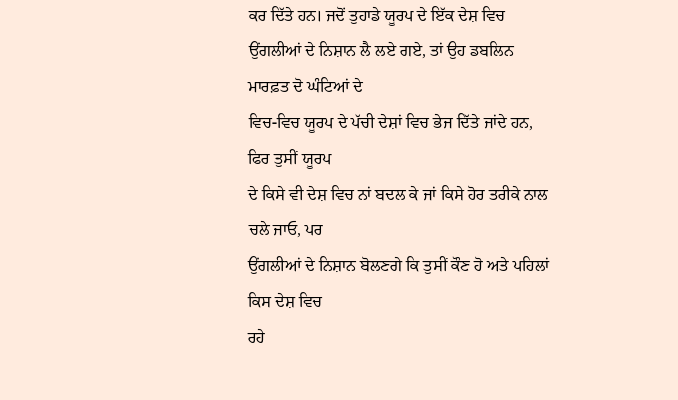ਕਰ ਦਿੱਤੇ ਹਨ। ਜਦੋਂ ਤੁਹਾਡੇ ਯੂਰਪ ਦੇ ਇੱਕ ਦੇਸ਼ ਵਿਚ
ਉਂਗਲੀਆਂ ਦੇ ਨਿਸ਼ਾਨ ਲੈ ਲਏ ਗਏ, ਤਾਂ ਉਹ ਡਬਲਿਨ ਮਾਰਫ਼ਤ ਦੋ ਘੰਟਿਆਂ ਦੇ
ਵਿਚ-ਵਿਚ ਯੂਰਪ ਦੇ ਪੱਚੀ ਦੇਸ਼ਾਂ ਵਿਚ ਭੇਜ ਦਿੱਤੇ ਜਾਂਦੇ ਹਨ, ਫਿਰ ਤੁਸੀਂ ਯੂਰਪ
ਦੇ ਕਿਸੇ ਵੀ ਦੇਸ਼ ਵਿਚ ਨਾਂ ਬਦਲ ਕੇ ਜਾਂ ਕਿਸੇ ਹੋਰ ਤਰੀਕੇ ਨਾਲ ਚਲੇ ਜਾਓ, ਪਰ
ਉਂਗਲੀਆਂ ਦੇ ਨਿਸ਼ਾਨ ਬੋਲਣਗੇ ਕਿ ਤੁਸੀਂ ਕੌਣ ਹੋ ਅਤੇ ਪਹਿਲਾਂ ਕਿਸ ਦੇਸ਼ ਵਿਚ
ਰਹੇ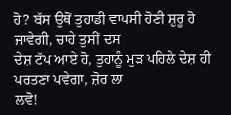ਹੋ? ਬੱਸ ਉਥੋਂ ਤੁਹਾਡੀ ਵਾਪਸੀ ਹੋਣੀ ਸ਼ੁਰੂ ਹੋ ਜਾਵੇਗੀ, ਚਾਹੇ ਤੁਸੀਂ ਦਸ
ਦੇਸ਼ ਟੱਪ ਆਏ ਹੋ, ਤੁਹਾਨੂੰ ਮੁੜ ਪਹਿਲੇ ਦੇਸ਼ ਹੀ ਪਰਤਣਾ ਪਵੇਗਾ, ਜ਼ੋਰ ਲਾ
ਲਵੋ!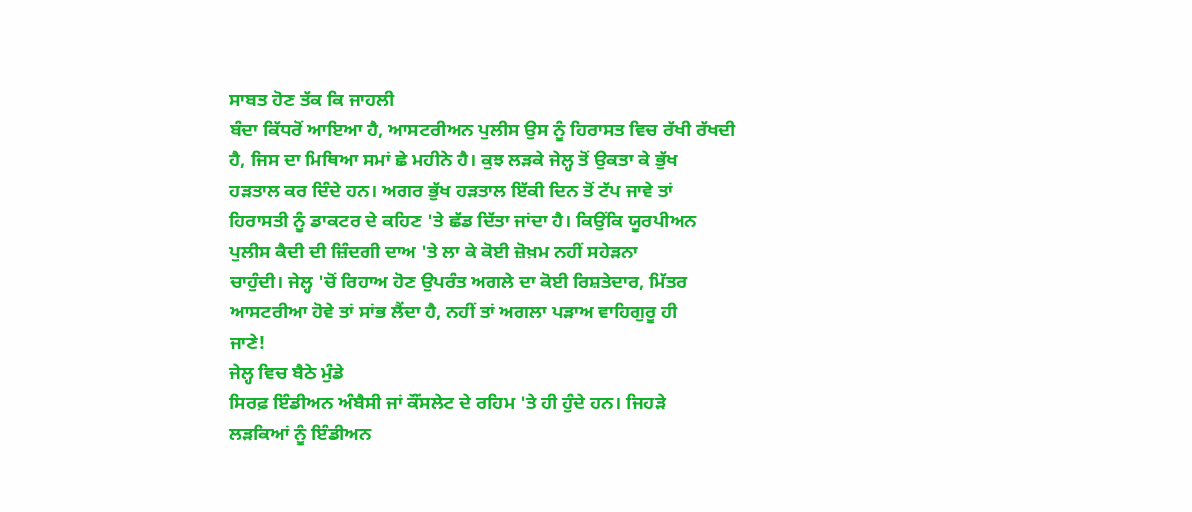ਸਾਬਤ ਹੋਣ ਤੱਕ ਕਿ ਜਾਹਲੀ
ਬੰਦਾ ਕਿੱਧਰੋਂ ਆਇਆ ਹੈ, ਆਸਟਰੀਅਨ ਪੁਲੀਸ ਉਸ ਨੂੰ ਹਿਰਾਸਤ ਵਿਚ ਰੱਖੀ ਰੱਖਦੀ
ਹੈ, ਜਿਸ ਦਾ ਮਿਥਿਆ ਸਮਾਂ ਛੇ ਮਹੀਨੇ ਹੈ। ਕੁਝ ਲੜਕੇ ਜੇਲ੍ਹ ਤੋਂ ਉਕਤਾ ਕੇ ਭੁੱਖ
ਹੜਤਾਲ ਕਰ ਦਿੰਦੇ ਹਨ। ਅਗਰ ਭੁੱਖ ਹੜਤਾਲ ਇੱਕੀ ਦਿਨ ਤੋਂ ਟੱਪ ਜਾਵੇ ਤਾਂ
ਹਿਰਾਸਤੀ ਨੂੰ ਡਾਕਟਰ ਦੇ ਕਹਿਣ 'ਤੇ ਛੱਡ ਦਿੱਤਾ ਜਾਂਦਾ ਹੈ। ਕਿਉਂਕਿ ਯੂਰਪੀਅਨ
ਪੁਲੀਸ ਕੈਦੀ ਦੀ ਜ਼ਿੰਦਗੀ ਦਾਅ 'ਤੇ ਲਾ ਕੇ ਕੋਈ ਜ਼ੋਖ਼ਮ ਨਹੀਂ ਸਹੇੜਨਾ
ਚਾਹੁੰਦੀ। ਜੇਲ੍ਹ 'ਚੋਂ ਰਿਹਾਅ ਹੋਣ ਉਪਰੰਤ ਅਗਲੇ ਦਾ ਕੋਈ ਰਿਸ਼ਤੇਦਾਰ, ਮਿੱਤਰ
ਆਸਟਰੀਆ ਹੋਵੇ ਤਾਂ ਸਾਂਭ ਲੈਂਦਾ ਹੈ, ਨਹੀਂ ਤਾਂ ਅਗਲਾ ਪੜਾਅ ਵਾਹਿਗੁਰੂ ਹੀ
ਜਾਣੇ!
ਜੇਲ੍ਹ ਵਿਚ ਬੈਠੇ ਮੁੰਡੇ
ਸਿਰਫ਼ ਇੰਡੀਅਨ ਅੰਬੈਸੀ ਜਾਂ ਕੌਂਸਲੇਟ ਦੇ ਰਹਿਮ 'ਤੇ ਹੀ ਹੁੰਦੇ ਹਨ। ਜਿਹੜੇ
ਲੜਕਿਆਂ ਨੂੰ ਇੰਡੀਅਨ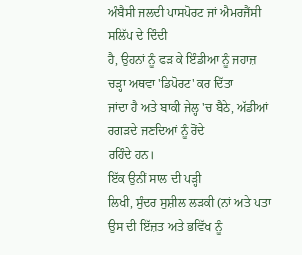ਅੰਬੈਸੀ ਜਲਦੀ ਪਾਸਪੋਰਟ ਜਾਂ ਐਮਰਜੈਂਸੀ ਸਲਿੱਪ ਦੇ ਦਿੰਦੀ
ਹੈ, ਉਹਨਾਂ ਨੂੰ ਫੜ ਕੇ ਇੰਡੀਆ ਨੂੰ ਜਹਾਜ਼ ਚੜ੍ਹਾ ਅਥਵਾ 'ਡਿਪੋਰਟ' ਕਰ ਦਿੱਤਾ
ਜਾਂਦਾ ਹੈ ਅਤੇ ਬਾਕੀ ਜੇਲ੍ਹ 'ਚ ਬੈਠੇ, ਅੱਡੀਆਂ ਰਗੜਦੇ ਜਣਦਿਆਂ ਨੂੰ ਰੋਂਦੇ
ਰਹਿੰਦੇ ਹਨ।
ਇੱਕ ਉਨੀਂ ਸਾਲ ਦੀ ਪੜ੍ਹੀ
ਲਿਖੀ, ਸੁੰਦਰ ਸੁਸ਼ੀਲ ਲੜਕੀ (ਨਾਂ ਅਤੇ ਪਤਾ ਉਸ ਦੀ ਇੱਜ਼ਤ ਅਤੇ ਭਵਿੱਖ ਨੂੰ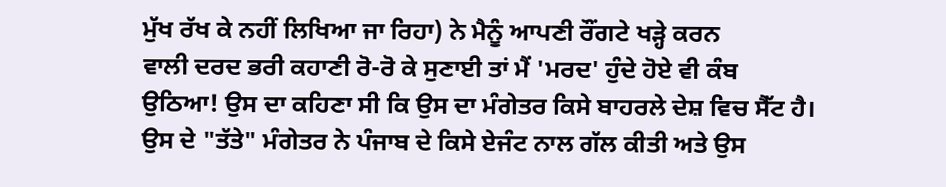ਮੁੱਖ ਰੱਖ ਕੇ ਨਹੀਂ ਲਿਖਿਆ ਜਾ ਰਿਹਾ) ਨੇ ਮੈਨੂੰ ਆਪਣੀ ਰੌਂਗਟੇ ਖੜ੍ਹੇ ਕਰਨ
ਵਾਲੀ ਦਰਦ ਭਰੀ ਕਹਾਣੀ ਰੋ-ਰੋ ਕੇ ਸੁਣਾਈ ਤਾਂ ਮੈਂ 'ਮਰਦ' ਹੁੰਦੇ ਹੋਏ ਵੀ ਕੰਬ
ਉਠਿਆ! ਉਸ ਦਾ ਕਹਿਣਾ ਸੀ ਕਿ ਉਸ ਦਾ ਮੰਗੇਤਰ ਕਿਸੇ ਬਾਹਰਲੇ ਦੇਸ਼ ਵਿਚ ਸੈੱਟ ਹੈ।
ਉਸ ਦੇ "ਤੱਤੇ" ਮੰਗੇਤਰ ਨੇ ਪੰਜਾਬ ਦੇ ਕਿਸੇ ਏਜੰਟ ਨਾਲ ਗੱਲ ਕੀਤੀ ਅਤੇ ਉਸ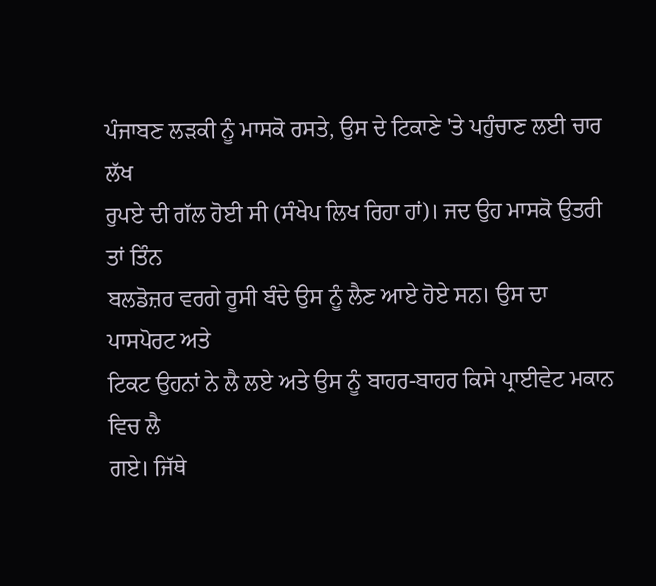ਪੰਜਾਬਣ ਲੜਕੀ ਨੂੰ ਮਾਸਕੋ ਰਸਤੇ, ਉਸ ਦੇ ਟਿਕਾਣੇ 'ਤੇ ਪਹੁੰਚਾਣ ਲਈ ਚਾਰ ਲੱਖ
ਰੁਪਏ ਦੀ ਗੱਲ ਹੋਈ ਸੀ (ਸੰਖੇਪ ਲਿਖ ਰਿਹਾ ਹਾਂ)। ਜਦ ਉਹ ਮਾਸਕੋ ਉਤਰੀ ਤਾਂ ਤਿੰਨ
ਬਲਡੋਜ਼ਰ ਵਰਗੇ ਰੂਸੀ ਬੰਦੇ ਉਸ ਨੂੰ ਲੈਣ ਆਏ ਹੋਏ ਸਨ। ਉਸ ਦਾ ਪਾਸਪੋਰਟ ਅਤੇ
ਟਿਕਟ ਉਹਨਾਂ ਨੇ ਲੈ ਲਏ ਅਤੇ ਉਸ ਨੂੰ ਬਾਹਰ-ਬਾਹਰ ਕਿਸੇ ਪ੍ਰਾਈਵੇਟ ਮਕਾਨ ਵਿਚ ਲੈ
ਗਏ। ਜਿੱਥੇ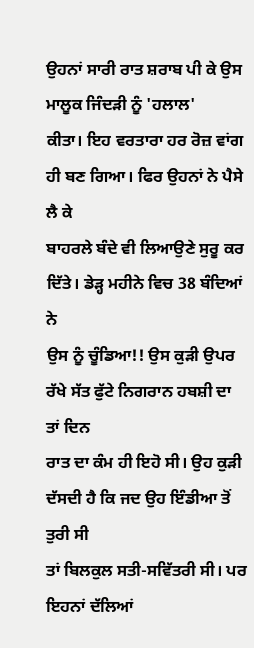ਉਹਨਾਂ ਸਾਰੀ ਰਾਤ ਸ਼ਰਾਬ ਪੀ ਕੇ ਉਸ ਮਾਲੂਕ ਜਿੰਦੜੀ ਨੂੰ 'ਹਲਾਲ'
ਕੀਤਾ। ਇਹ ਵਰਤਾਰਾ ਹਰ ਰੋਜ਼ ਵਾਂਗ ਹੀ ਬਣ ਗਿਆ। ਫਿਰ ਉਹਨਾਂ ਨੇ ਪੈਸੇ ਲੈ ਕੇ
ਬਾਹਰਲੇ ਬੰਦੇ ਵੀ ਲਿਆਉਣੇ ਸੁਰੂ ਕਰ ਦਿੱਤੇ। ਡੇੜ੍ਹ ਮਹੀਨੇ ਵਿਚ 38 ਬੰਦਿਆਂ ਨੇ
ਉਸ ਨੂੰ ਚੂੰਡਿਆ!! ਉਸ ਕੁੜੀ ਉਪਰ ਰੱਖੇ ਸੱਤ ਫੁੱਟੇ ਨਿਗਰਾਨ ਹਬਸ਼ੀ ਦਾ ਤਾਂ ਦਿਨ
ਰਾਤ ਦਾ ਕੰਮ ਹੀ ਇਹੋ ਸੀ। ਉਹ ਕੁੜੀ ਦੱਸਦੀ ਹੈ ਕਿ ਜਦ ਉਹ ਇੰਡੀਆ ਤੋਂ ਤੁਰੀ ਸੀ
ਤਾਂ ਬਿਲਕੁਲ ਸਤੀ-ਸਵਿੱਤਰੀ ਸੀ। ਪਰ ਇਹਨਾਂ ਦੱਲਿਆਂ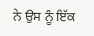ਨੇ ਉਸ ਨੂੰ ਇੱਕ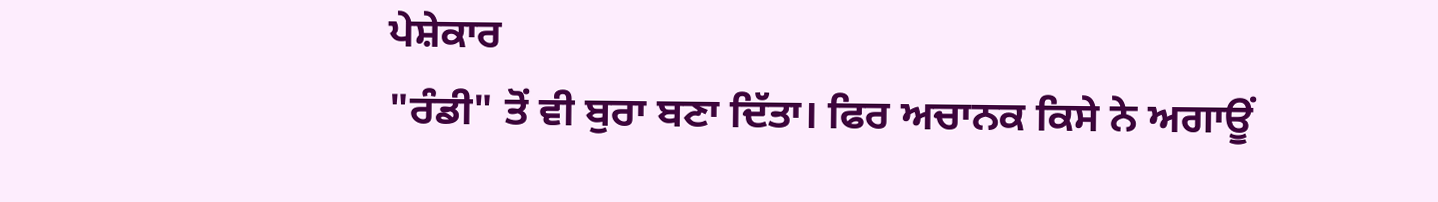ਪੇਸ਼ੇਕਾਰ
"ਰੰਡੀ" ਤੋਂ ਵੀ ਬੁਰਾ ਬਣਾ ਦਿੱਤਾ। ਫਿਰ ਅਚਾਨਕ ਕਿਸੇ ਨੇ ਅਗਾਊਂ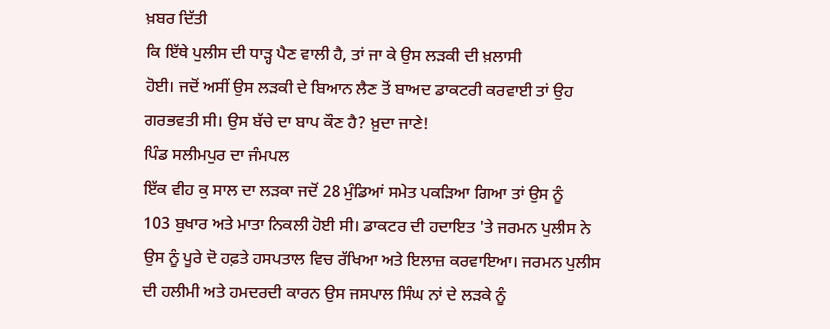ਖ਼ਬਰ ਦਿੱਤੀ
ਕਿ ਇੱਥੇ ਪੁਲੀਸ ਦੀ ਧਾੜ੍ਹ ਪੈਣ ਵਾਲੀ ਹੈ, ਤਾਂ ਜਾ ਕੇ ਉਸ ਲੜਕੀ ਦੀ ਖ਼ਲਾਸੀ
ਹੋਈ। ਜਦੋਂ ਅਸੀਂ ਉਸ ਲੜਕੀ ਦੇ ਬਿਆਨ ਲੈਣ ਤੋਂ ਬਾਅਦ ਡਾਕਟਰੀ ਕਰਵਾਈ ਤਾਂ ਉਹ
ਗਰਭਵਤੀ ਸੀ। ਉਸ ਬੱਚੇ ਦਾ ਬਾਪ ਕੌਣ ਹੈ? ਖ਼ੁਦਾ ਜਾਣੇ!
ਪਿੰਡ ਸਲੀਮਪੁਰ ਦਾ ਜੰਮਪਲ
ਇੱਕ ਵੀਹ ਕੁ ਸਾਲ ਦਾ ਲੜਕਾ ਜਦੋਂ 28 ਮੁੰਡਿਆਂ ਸਮੇਤ ਪਕੜਿਆ ਗਿਆ ਤਾਂ ਉਸ ਨੂੰ
103 ਬੁਖਾਰ ਅਤੇ ਮਾਤਾ ਨਿਕਲੀ ਹੋਈ ਸੀ। ਡਾਕਟਰ ਦੀ ਹਦਾਇਤ 'ਤੇ ਜਰਮਨ ਪੁਲੀਸ ਨੇ
ਉਸ ਨੂੰ ਪੂਰੇ ਦੋ ਹਫ਼ਤੇ ਹਸਪਤਾਲ ਵਿਚ ਰੱਖਿਆ ਅਤੇ ਇਲਾਜ਼ ਕਰਵਾਇਆ। ਜਰਮਨ ਪੁਲੀਸ
ਦੀ ਹਲੀਮੀ ਅਤੇ ਹਮਦਰਦੀ ਕਾਰਨ ਉਸ ਜਸਪਾਲ ਸਿੰਘ ਨਾਂ ਦੇ ਲੜਕੇ ਨੂੰ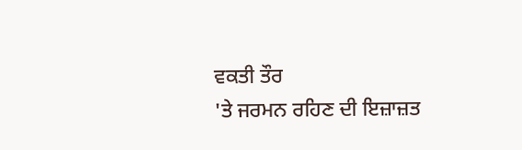ਵਕਤੀ ਤੌਰ
'ਤੇ ਜਰਮਨ ਰਹਿਣ ਦੀ ਇਜ਼ਾਜ਼ਤ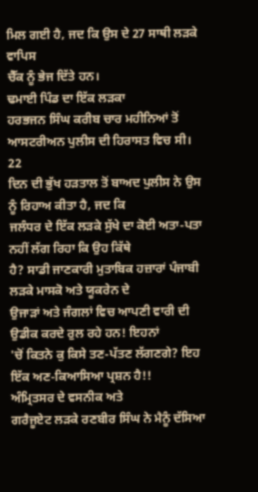ਮਿਲ ਗਈ ਹੈ, ਜਦ ਕਿ ਉਸ ਦੇ 27 ਸਾਥੀ ਲੜਕੇ ਵਾਪਿਸ
ਚੈੱਕ ਨੂੰ ਭੇਜ ਦਿੱਤੇ ਹਨ।
ਢਮਾਈ ਪਿੰਡ ਦਾ ਇੱਕ ਲੜਕਾ
ਹਰਭਜਨ ਸਿੰਘ ਕਰੀਬ ਚਾਰ ਮਹੀਨਿਆਂ ਤੋਂ ਆਸਟਰੀਅਨ ਪੁਲੀਸ ਦੀ ਹਿਰਾਸਤ ਵਿਚ ਸੀ। 22
ਦਿਨ ਦੀ ਭੁੱਖ ਹੜਤਾਲ ਤੋਂ ਬਾਅਦ ਪੁਲੀਸ ਨੇ ਉਸ ਨੂੰ ਰਿਹਾਅ ਕੀਤਾ ਹੈ, ਜਦ ਕਿ
ਜਲੰਧਰ ਦੇ ਇੱਕ ਲੜਕੇ ਸੁੱਖੇ ਦਾ ਕੋਈ ਅਤਾ-ਪਤਾ ਨਹੀਂ ਲੱਗ ਰਿਹਾ ਕਿ ਉਹ ਕਿੱਥੇ
ਹੈ? ਸਾਡੀ ਜਾਣਕਾਰੀ ਮੁਤਾਬਿਕ ਹਜ਼ਾਰਾਂ ਪੰਜਾਬੀ ਲੜਕੇ ਮਾਸਕੋ ਅਤੇ ਯੂਕਰੇਨ ਦੇ
ਉਜਾੜਾਂ ਅਤੇ ਜੰਗਲਾਂ ਵਿਚ ਆਪਣੀ ਵਾਰੀ ਦੀ ਉਡੀਕ ਕਰਦੇ ਰੁਲ ਰਹੇ ਹਨ! ਇਹਨਾਂ
'ਚੋਂ ਕਿਤਨੇ ਕੁ ਕਿਸੇ ਤਣ-ਪੱਤਣ ਲੱਗਣਗੇ? ਇਹ ਇੱਕ ਅਣ-ਕਿਆਸਿਆ ਪ੍ਰਸ਼ਨ ਹੈ!!
ਅੰਮ੍ਰਿਤਸਰ ਦੇ ਵਸਨੀਕ ਅਤੇ
ਗਰੈਜੂਏਟ ਲੜਕੇ ਰਣਬੀਰ ਸਿੰਘ ਨੇ ਮੈਨੂੰ ਦੱਸਿਆ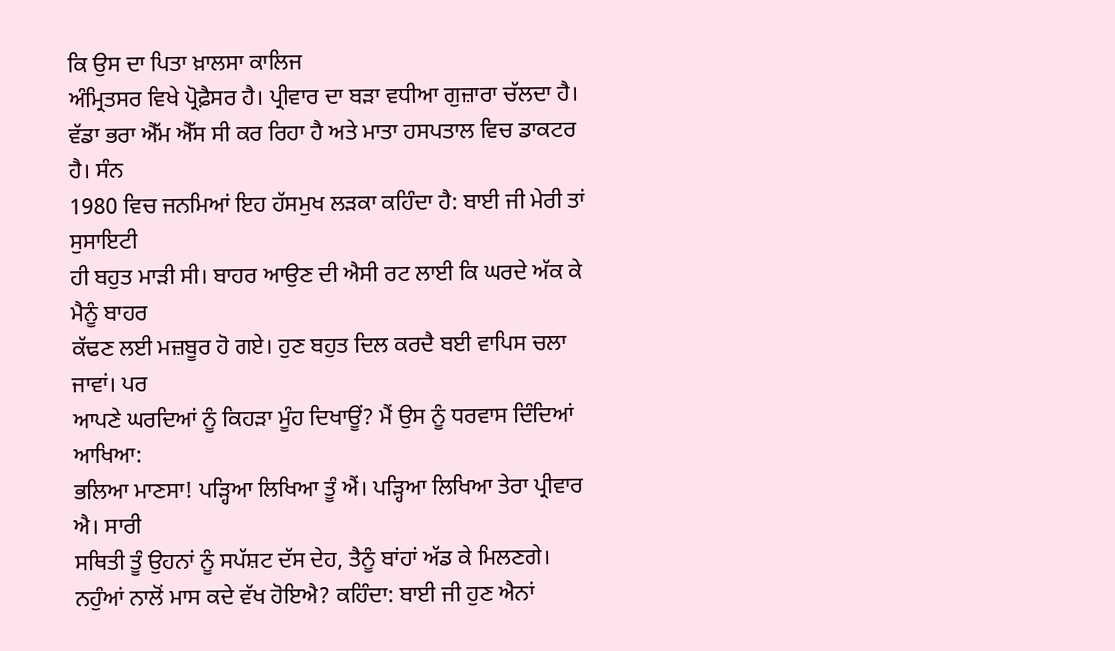ਕਿ ਉਸ ਦਾ ਪਿਤਾ ਖ਼ਾਲਸਾ ਕਾਲਿਜ
ਅੰਮ੍ਰਿਤਸਰ ਵਿਖੇ ਪ੍ਰੋਫ਼ੈਸਰ ਹੈ। ਪ੍ਰੀਵਾਰ ਦਾ ਬੜਾ ਵਧੀਆ ਗੁਜ਼ਾਰਾ ਚੱਲਦਾ ਹੈ।
ਵੱਡਾ ਭਰਾ ਐੱਮ ਐੱਸ ਸੀ ਕਰ ਰਿਹਾ ਹੈ ਅਤੇ ਮਾਤਾ ਹਸਪਤਾਲ ਵਿਚ ਡਾਕਟਰ ਹੈ। ਸੰਨ
1980 ਵਿਚ ਜਨਮਿਆਂ ਇਹ ਹੱਸਮੁਖ ਲੜਕਾ ਕਹਿੰਦਾ ਹੈ: ਬਾਈ ਜੀ ਮੇਰੀ ਤਾਂ ਸੁਸਾਇਟੀ
ਹੀ ਬਹੁਤ ਮਾੜੀ ਸੀ। ਬਾਹਰ ਆਉਣ ਦੀ ਐਸੀ ਰਟ ਲਾਈ ਕਿ ਘਰਦੇ ਅੱਕ ਕੇ ਮੈਨੂੰ ਬਾਹਰ
ਕੱਢਣ ਲਈ ਮਜ਼ਬੂਰ ਹੋ ਗਏ। ਹੁਣ ਬਹੁਤ ਦਿਲ ਕਰਦੈ ਬਈ ਵਾਪਿਸ ਚਲਾ ਜਾਵਾਂ। ਪਰ
ਆਪਣੇ ਘਰਦਿਆਂ ਨੂੰ ਕਿਹੜਾ ਮੂੰਹ ਦਿਖਾਊਂ? ਮੈਂ ਉਸ ਨੂੰ ਧਰਵਾਸ ਦਿੰਦਿਆਂ ਆਖਿਆ:
ਭਲਿਆ ਮਾਣਸਾ! ਪੜ੍ਹਿਆ ਲਿਖਿਆ ਤੂੰ ਐਂ। ਪੜ੍ਹਿਆ ਲਿਖਿਆ ਤੇਰਾ ਪ੍ਰੀਵਾਰ ਐ। ਸਾਰੀ
ਸਥਿਤੀ ਤੂੰ ਉਹਨਾਂ ਨੂੰ ਸਪੱਸ਼ਟ ਦੱਸ ਦੇਹ, ਤੈਨੂੰ ਬਾਂਹਾਂ ਅੱਡ ਕੇ ਮਿਲਣਗੇ।
ਨਹੁੰਆਂ ਨਾਲੋਂ ਮਾਸ ਕਦੇ ਵੱਖ ਹੋਇਐ? ਕਹਿੰਦਾ: ਬਾਈ ਜੀ ਹੁਣ ਐਨਾਂ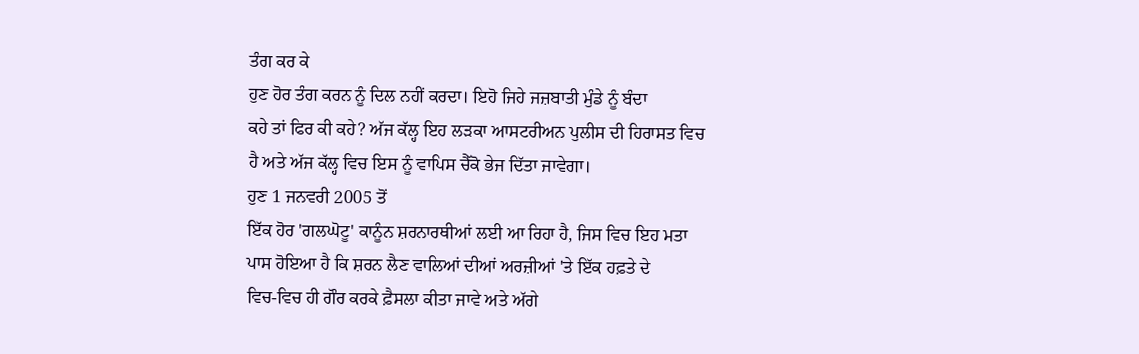ਤੰਗ ਕਰ ਕੇ
ਹੁਣ ਹੋਰ ਤੰਗ ਕਰਨ ਨੂੰ ਦਿਲ ਨਹੀਂ ਕਰਦਾ। ਇਹੋ ਜਿਹੇ ਜਜ਼ਬਾਤੀ ਮੁੰਡੇ ਨੂੰ ਬੰਦਾ
ਕਹੇ ਤਾਂ ਫਿਰ ਕੀ ਕਹੇ? ਅੱਜ ਕੱਲ੍ਹ ਇਹ ਲੜਕਾ ਆਸਟਰੀਅਨ ਪੁਲੀਸ ਦੀ ਹਿਰਾਸਤ ਵਿਚ
ਹੈ ਅਤੇ ਅੱਜ ਕੱਲ੍ਹ ਵਿਚ ਇਸ ਨੂੰ ਵਾਪਿਸ ਚੈੱਕੋ ਭੇਜ ਦਿੱਤਾ ਜਾਵੇਗਾ।
ਹੁਣ 1 ਜਨਵਰੀ 2005 ਤੋਂ
ਇੱਕ ਹੋਰ 'ਗਲਘੋਟੂ' ਕਾਨੂੰਨ ਸ਼ਰਨਾਰਥੀਆਂ ਲਈ ਆ ਰਿਹਾ ਹੈ, ਜਿਸ ਵਿਚ ਇਹ ਮਤਾ
ਪਾਸ ਹੋਇਆ ਹੈ ਕਿ ਸ਼ਰਨ ਲੈਣ ਵਾਲਿਆਂ ਦੀਆਂ ਅਰਜ਼ੀਆਂ 'ਤੇ ਇੱਕ ਹਫ਼ਤੇ ਦੇ
ਵਿਚ-ਵਿਚ ਹੀ ਗੌਰ ਕਰਕੇ ਫ਼ੈਸਲਾ ਕੀਤਾ ਜਾਵੇ ਅਤੇ ਅੱਗੇ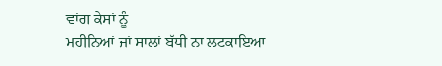ਵਾਂਗ ਕੇਸਾਂ ਨੂੰ
ਮਹੀਨਿਆਂ ਜਾਂ ਸਾਲਾਂ ਬੱਧੀ ਨਾ ਲਟਕਾਇਆ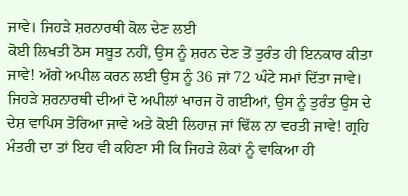ਜਾਵੇ। ਜਿਹੜੇ ਸ਼ਰਨਾਰਥੀ ਕੋਲ ਦੇਣ ਲਈ
ਕੋਈ ਲਿਖਤੀ ਠੋਸ ਸਬੂਤ ਨਹੀਂ, ਉਸ ਨੂੰ ਸ਼ਰਨ ਦੇਣ ਤੋਂ ਤੁਰੰਤ ਹੀ ਇਨਕਾਰ ਕੀਤਾ
ਜਾਵੇ! ਅੱਗੇ ਅਪੀਲ ਕਰਨ ਲਈ ਉਸ ਨੂੰ 36 ਜਾਂ 72 ਘੰਟੇ ਸਮਾਂ ਦਿੱਤਾ ਜਾਵੇ।
ਜਿਹੜੇ ਸ਼ਰਨਾਰਥੀ ਦੀਆਂ ਦੋ ਅਪੀਲਾਂ ਖਾਰਜ ਹੋ ਗਈਆਂ, ਉਸ ਨੂੰ ਤੁਰੰਤ ਉਸ ਦੇ
ਦੇਸ਼ ਵਾਪਿਸ ਤੋਰਿਆ ਜਾਵੇ ਅਤੇ ਕੋਈ ਲਿਹਾਜ਼ ਜਾਂ ਢਿੱਲ ਨਾ ਵਰਤੀ ਜਾਵੇ! ਗ੍ਰਹਿ
ਮੰਤਰੀ ਦਾ ਤਾਂ ਇਹ ਵੀ ਕਹਿਣਾ ਸੀ ਕਿ ਜਿਹੜੇ ਲੋਕਾਂ ਨੂੰ ਵਾਕਿਆ ਹੀ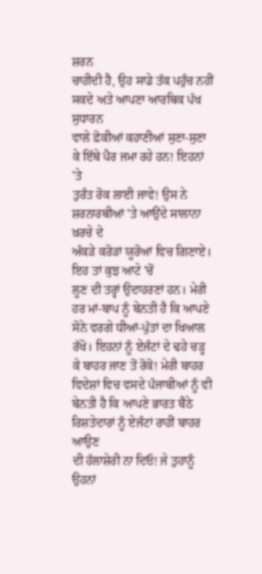ਸ਼ਰਨ
ਚਾਹੀਦੀ ਹੈ, ਉਹ ਸਾਡੇ ਤੱਕ ਪਹੁੰਚ ਨਹੀਂ ਸਕਦੇ ਅਤੇ ਆਪਣਾ ਆਰਥਿਕ ਪੱਖ ਸੁਧਾਰਨ
ਵਾਲੇ ਫ਼ੋਕੀਆਂ ਕਹਾਣੀਆਂ ਸੁਣਾ-ਸੁਣਾ ਕੇ ਇੱਥੇ ਪੈਰ ਜਮਾ ਰਹੇ ਹਨ! ਇਹਨਾਂ 'ਤੇ
ਤੁਰੰਤ ਰੋਕ ਲਾਈ ਜਾਵੇ! ਉਸ ਨੇ ਸ਼ਰਨਾਰਥੀਆਂ 'ਤੇ ਆਉਂਦੇ ਸਾਲਾਨਾ ਖ਼ਰਚੇ ਦੇ
ਅੰਕੜੇ ਕਰੋੜਾਂ ਯੂਰੋਆਂ ਵਿਚ ਗਿਣਾਏ।
ਇਹ ਤਾਂ ਕੁਝ ਆਟੇ 'ਚੋਂ
ਲੂਣ ਦੀ ਤਰ੍ਹਾਂ ਉਦਾਹਰਣਾਂ ਹਨ। ਮੇਰੀ ਹਰ ਮਾਂ-ਬਾਪ ਨੂੰ ਬੇਨਤੀ ਹੈ ਕਿ ਆਪਣੇ
ਸੋਨੇ ਵਰਗੇ ਧੀਆਂ-ਪੁੱਤਾਂ ਦਾ ਖਿਆਲ ਰੱਖੋ। ਇਹਨਾਂ ਨੂੰ ਏਜੰਟਾਂ ਦੇ ਢਹੇ ਚੜ੍ਹ
ਕੇ ਬਾਹਰ ਜਾਣ ਤੋਂ ਰੋਕੋ! ਮੇਰੀ ਬਾਹਰ ਵਿਦੇਸ਼ਾਂ ਵਿਚ ਵਸਦੇ ਪੰਜਾਬੀਆਂ ਨੂੰ ਵੀ
ਬੇਨਤੀ ਹੈ ਕਿ ਆਪਣੇ ਭਾਰਤ ਬੈਠੇ ਰਿਸ਼ਤੇਦਾਰਾਂ ਨੂੰ ਏਜੰਟਾਂ ਰਾਹੀਂ ਬਾਹਰ ਆਉਣ
ਦੀ ਹੱਲਾਸ਼ੇਰੀ ਨਾ ਦਿਓ! ਜੇ ਤੁਹਾਨੂੰ ਉਹਨਾਂ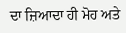ਦਾ ਜ਼ਿਆਦਾ ਹੀ ਮੋਹ ਅਤੇ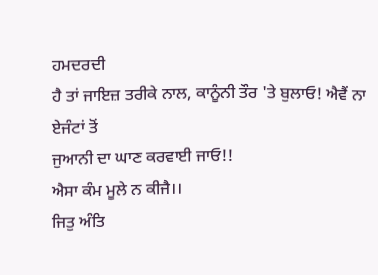ਹਮਦਰਦੀ
ਹੈ ਤਾਂ ਜਾਇਜ਼ ਤਰੀਕੇ ਨਾਲ, ਕਾਨੂੰਨੀ ਤੌਰ 'ਤੇ ਬੁਲਾਓ! ਐਵੈਂ ਨਾ ਏਜੰਟਾਂ ਤੋਂ
ਜੁਆਨੀ ਦਾ ਘਾਣ ਕਰਵਾਈ ਜਾਓ!!
ਐਸਾ ਕੰਮ ਮੂਲੇ ਨ ਕੀਜੈ।।
ਜਿਤੁ ਅੰਤਿ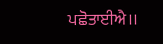ਪਛੋਤਾਈਐ।।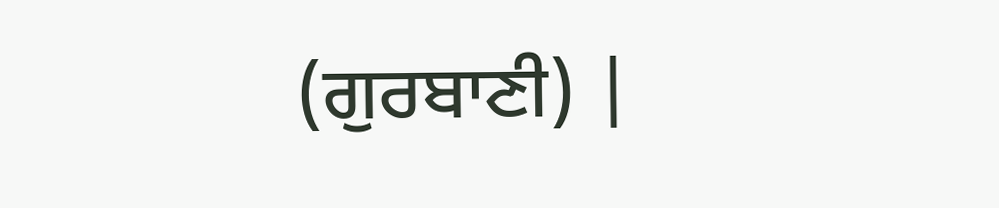(ਗੁਰਬਾਣੀ) |